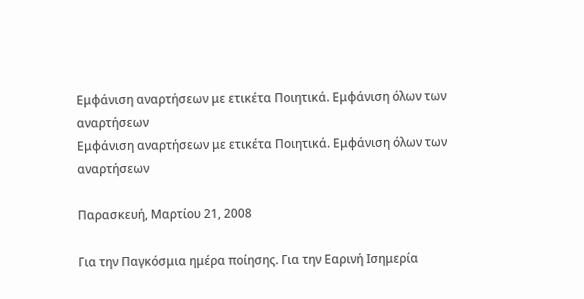Εμφάνιση αναρτήσεων με ετικέτα Ποιητικά. Εμφάνιση όλων των αναρτήσεων
Εμφάνιση αναρτήσεων με ετικέτα Ποιητικά. Εμφάνιση όλων των αναρτήσεων

Παρασκευή, Μαρτίου 21, 2008

Για την Παγκόσμια ημέρα ποίησης. Για την Εαρινή Ισημερία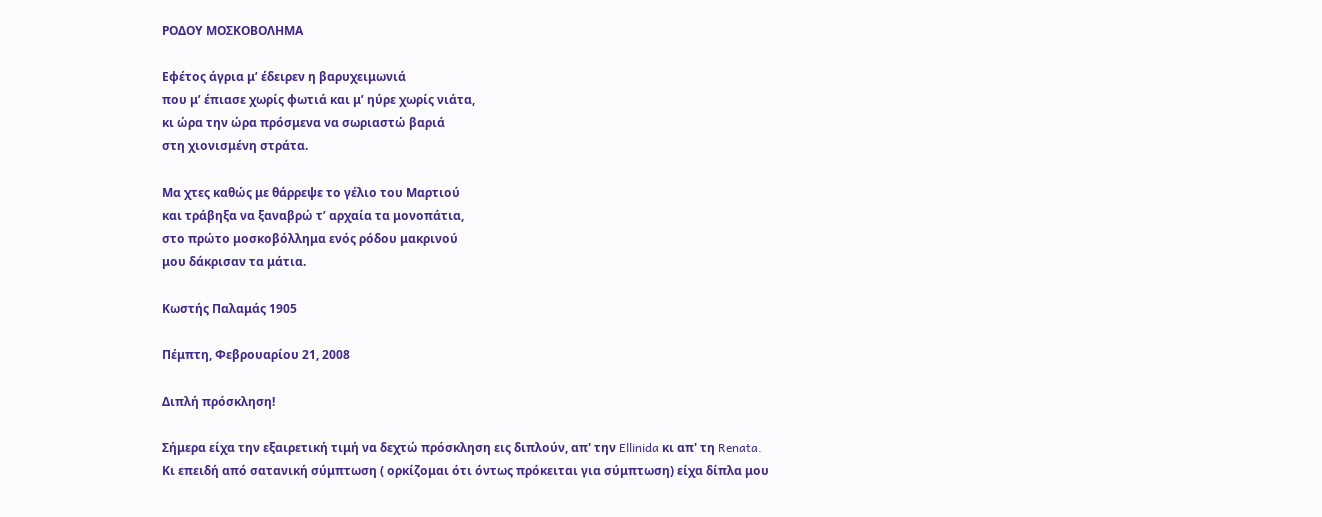ΡΟΔΟΥ ΜΟΣΚΟΒΟΛΗΜΑ

Εφέτος άγρια μ’ έδειρεν η βαρυχειμωνιά
που μ’ έπιασε χωρίς φωτιά και μ’ ηύρε χωρίς νιάτα,
κι ώρα την ώρα πρόσμενα να σωριαστώ βαριά
στη χιονισμένη στράτα.

Μα χτες καθώς με θάρρεψε το γέλιο του Μαρτιού
και τράβηξα να ξαναβρώ τ’ αρχαία τα μονοπάτια,
στο πρώτο μοσκοβόλλημα ενός ρόδου μακρινού
μου δάκρισαν τα μάτια.

Κωστής Παλαμάς 1905

Πέμπτη, Φεβρουαρίου 21, 2008

Διπλή πρόσκληση!

Σήμερα είχα την εξαιρετική τιμή να δεχτώ πρόσκληση εις διπλούν, απ' την Ellinida κι απ' τη Renata.
Κι επειδή από σατανική σύμπτωση ( ορκίζομαι ότι όντως πρόκειται για σύμπτωση) είχα δίπλα μου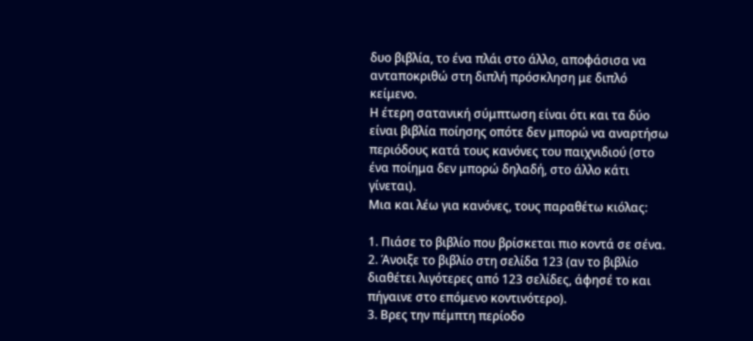δυο βιβλία, το ένα πλάι στο άλλο, αποφάσισα να ανταποκριθώ στη διπλή πρόσκληση με διπλό κείμενο.
Η έτερη σατανική σύμπτωση είναι ότι και τα δύο είναι βιβλία ποίησης οπότε δεν μπορώ να αναρτήσω περιόδους κατά τους κανόνες του παιχνιδιού (στο ένα ποίημα δεν μπορώ δηλαδή, στο άλλο κάτι γίνεται).
Μια και λέω για κανόνες, τους παραθέτω κιόλας:

1. Πιάσε το βιβλίο που βρίσκεται πιο κοντά σε σένα.
2. Άνοιξε το βιβλίο στη σελίδα 123 (αν το βιβλίο διαθέτει λιγότερες από 123 σελίδες, άφησέ το και πήγαινε στο επόμενο κοντινότερο).
3. Βρες την πέμπτη περίοδο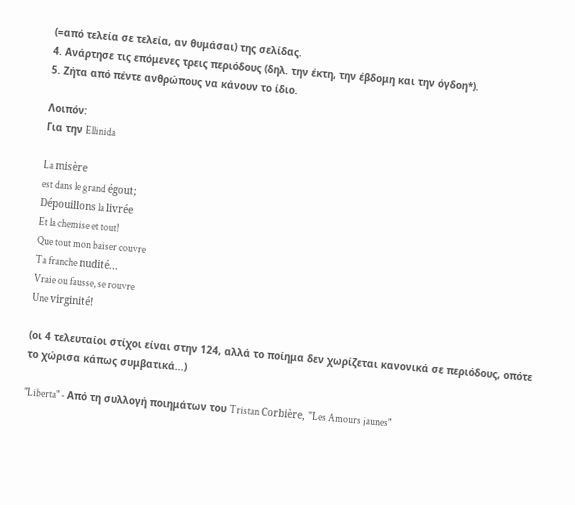(=από τελεία σε τελεία, αν θυμάσαι) της σελίδας.
4. Ανάρτησε τις επόμενες τρεις περιόδους (δηλ. την έκτη, την έβδομη και την όγδοη*).
5. Ζήτα από πέντε ανθρώπους να κάνουν το ίδιο.

Λοιπόν:
Για την Ellinida

La misère
est dans le grand égout;
Dépouillons la livrée
Et la chemise et tout!
Que tout mon baiser couvre
Ta franche nudité...
Vraie ou fausse, se rouvre
Une virginité!

(οι 4 τελευταίοι στίχοι είναι στην 124, αλλά το ποίημα δεν χωρίζεται κανονικά σε περιόδους, οπότε το χώρισα κάπως συμβατικά...)

"Liberta" - Από τη συλλογή ποιημάτων του Tristan Corbière, "Les Amours jaunes"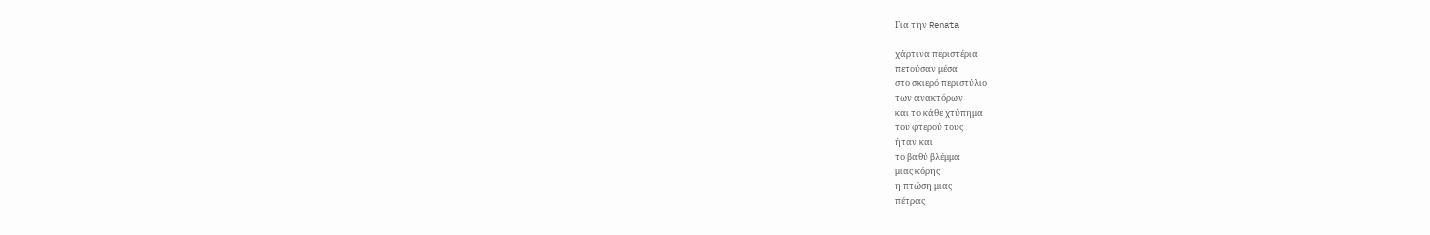Για την Renata

χάρτινα περιστέρια
πετούσαν μέσα
στο σκιερό περιστύλιο
των ανακτόρων
και το κάθε χτύπημα
του φτερού τους
ήταν και
το βαθύ βλέμμα
μιας κόρης
η πτώση μιας
πέτρας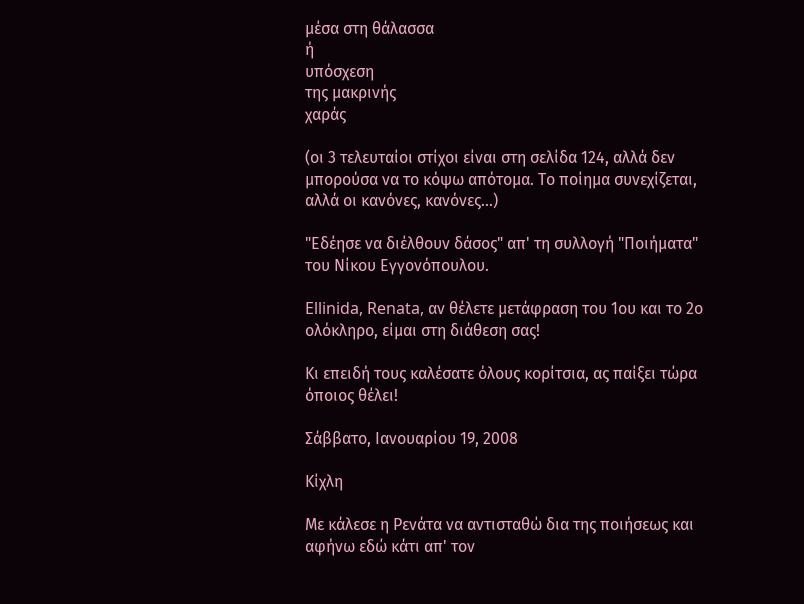μέσα στη θάλασσα
ή
υπόσχεση
της μακρινής
χαράς

(οι 3 τελευταίοι στίχοι είναι στη σελίδα 124, αλλά δεν μπορούσα να το κόψω απότομα. Το ποίημα συνεχίζεται, αλλά οι κανόνες, κανόνες...)

"Εδέησε να διέλθουν δάσος" απ' τη συλλογή "Ποιήματα" του Νίκου Εγγονόπουλου.

Ellinida, Renata, αν θέλετε μετάφραση του 1ου και το 2ο ολόκληρο, είμαι στη διάθεση σας!

Κι επειδή τους καλέσατε όλους κορίτσια, ας παίξει τώρα όποιος θέλει!

Σάββατο, Ιανουαρίου 19, 2008

Κίχλη

Με κάλεσε η Ρενάτα να αντισταθώ δια της ποιήσεως και αφήνω εδώ κάτι απ' τον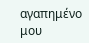αγαπημένο μου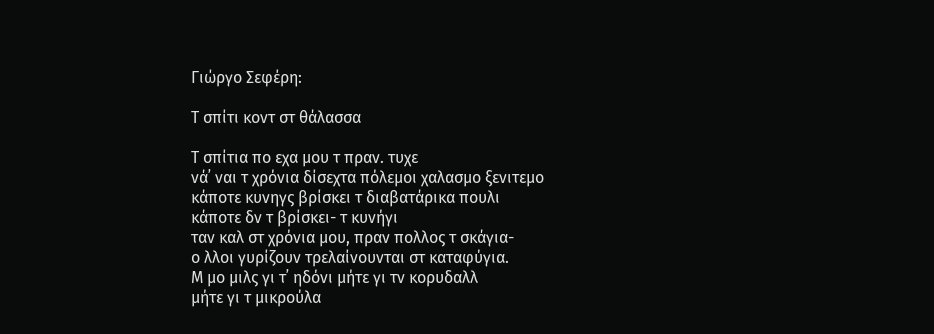Γιώργο Σεφέρη:

Τ σπίτι κοντ στ θάλασσα

Τ σπίτια πο εχα μου τ πραν. τυχε
νά᾿ ναι τ χρόνια δίσεχτα πόλεμοι χαλασμο ξενιτεμο
κάποτε κυνηγς βρίσκει τ διαβατάρικα πουλι
κάποτε δν τ βρίσκει- τ κυνήγι
ταν καλ στ χρόνια μου, πραν πολλος τ σκάγια-
ο λλοι γυρίζουν τρελαίνουνται στ καταφύγια.
Μ μο μιλς γι τ᾿ ηδόνι μήτε γι τν κορυδαλλ
μήτε γι τ μικρούλα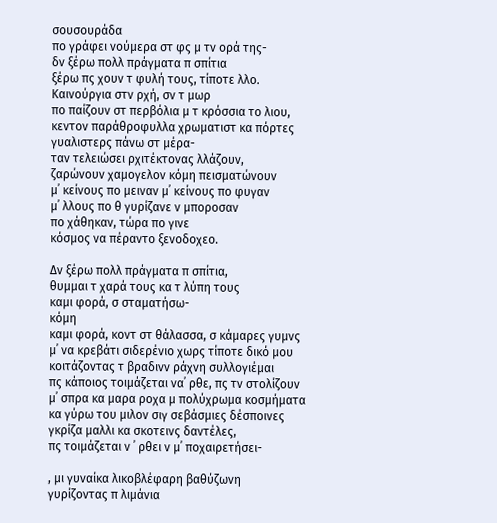σουσουράδα
πο γράφει νούμερα στ φς μ τν ορά της-
δν ξέρω πολλ πράγματα π σπίτια
ξέρω πς χουν τ φυλή τους, τίποτε λλο.
Καινούργια στν ρχή, σν τ μωρ
πο παίζουν στ περβόλια μ τ κρόσσια το λιου,
κεντον παράθροφυλλα χρωματιστ κα πόρτες
γυαλιστερς πάνω στ μέρα-
ταν τελειώσει ρχιτέκτονας λλάζουν,
ζαρώνουν χαμογελον κόμη πεισματώνουν
μ᾿ κείνους πο μειναν μ᾿ κείνους πο φυγαν
μ᾿ λλους πο θ γυρίζανε ν μποροσαν
πο χάθηκαν, τώρα πο γινε
κόσμος να πέραντο ξενοδοχεο.

Δν ξέρω πολλ πράγματα π σπίτια,
θυμμαι τ χαρά τους κα τ λύπη τους
καμι φορά, σ σταματήσω-
κόμη
καμι φορά, κοντ στ θάλασσα, σ κάμαρες γυμνς
μ᾿ να κρεβάτι σιδερένιο χωρς τίποτε δικό μου
κοιτάζοντας τ βραδινν ράχνη συλλογιέμαι
πς κάποιος τοιμάζεται να᾿ ρθε, πς τν στολίζουν
μ᾿ σπρα κα μαρα ροχα μ πολύχρωμα κοσμήματα
κα γύρω του μιλον σιγ σεβάσμιες δέσποινες
γκρίζα μαλλι κα σκοτεινς δαντέλες,
πς τοιμάζεται ν ᾿ ρθει ν μ᾿ ποχαιρετήσει-

, μι γυναίκα λικοβλέφαρη βαθύζωνη
γυρίζοντας π λιμάνια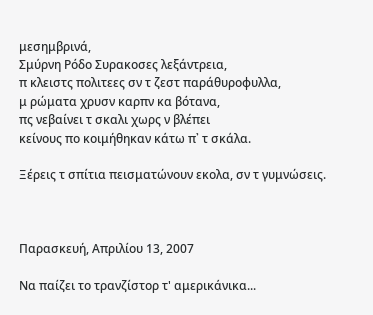μεσημβρινά,
Σμύρνη Ρόδο Συρακοσες λεξάντρεια,
π κλειστς πολιτεες σν τ ζεστ παράθυροφυλλα,
μ ρώματα χρυσν καρπν κα βότανα,
πς νεβαίνει τ σκαλι χωρς ν βλέπει
κείνους πο κοιμήθηκαν κάτω π᾿ τ σκάλα.

Ξέρεις τ σπίτια πεισματώνουν εκολα, σν τ γυμνώσεις.



Παρασκευή, Απριλίου 13, 2007

Να παίζει το τρανζίστορ τ' αμερικάνικα...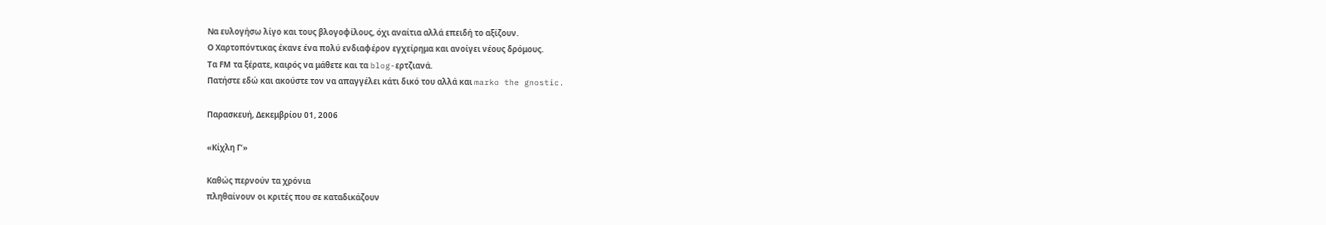Να ευλογήσω λίγο και τους βλογοφίλους, όχι αναίτια αλλά επειδή το αξίζουν.
Ο Χαρτοπόντικας έκανε ένα πολύ ενδιαφέρον εγχείρημα και ανοίγει νέους δρόμους.
Τα FΜ τα ξέρατε, καιρός να μάθετε και τα blog-ερτζιανά.
Πατήστε εδώ και ακούστε τον να απαγγέλει κάτι δικό του αλλά και marko the gnostic.

Παρασκευή, Δεκεμβρίου 01, 2006

«Κίχλη Γ’»

Καθώς περνούν τα χρόνια
πληθαίνουν οι κριτές που σε καταδικάζουν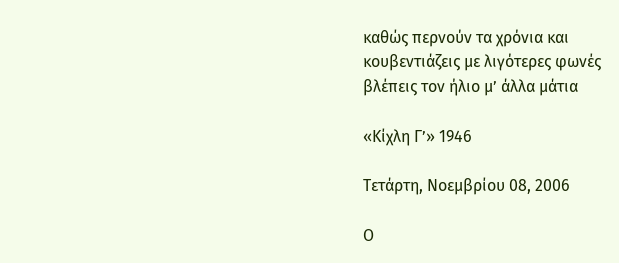καθώς περνούν τα χρόνια και
κουβεντιάζεις με λιγότερες φωνές
βλέπεις τον ήλιο μ’ άλλα μάτια

«Κίχλη Γ’» 1946

Τετάρτη, Νοεμβρίου 08, 2006

Ο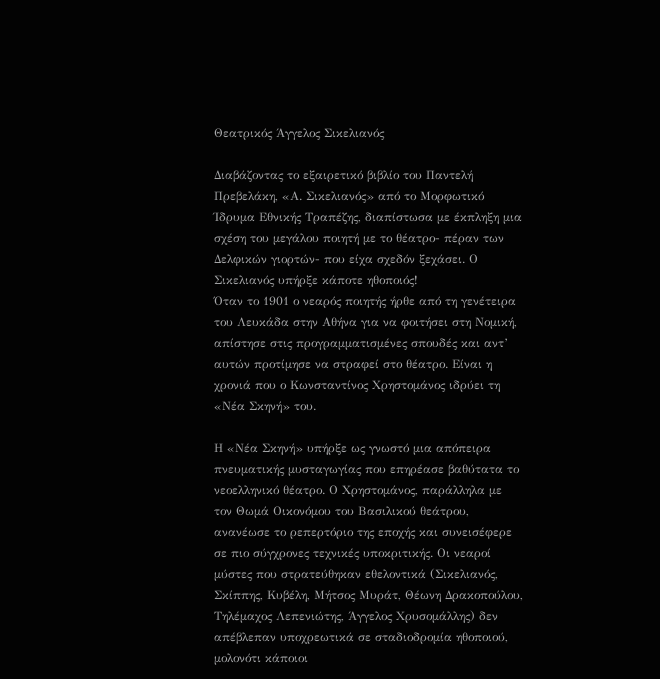Θεατρικός Άγγελος Σικελιανός

Διαβάζοντας το εξαιρετικό βιβλίο του Παντελή Πρεβελάκη, «Α. Σικελιανός» από το Μορφωτικό Ίδρυμα Εθνικής Τραπέζης, διαπίστωσα με έκπληξη μια σχέση του μεγάλου ποιητή με το θέατρο- πέραν των Δελφικών γιορτών- που είχα σχεδόν ξεχάσει. Ο Σικελιανός υπήρξε κάποτε ηθοποιός!
Όταν το 1901 ο νεαρός ποιητής ήρθε από τη γενέτειρα του Λευκάδα στην Αθήνα για να φοιτήσει στη Νομική, απίστησε στις προγραμματισμένες σπουδές και αντ’ αυτών προτίμησε να στραφεί στο θέατρο. Είναι η χρονιά που ο Κωνσταντίνος Χρηστομάνος ιδρύει τη «Νέα Σκηνή» του.

Η «Νέα Σκηνή» υπήρξε ως γνωστό μια απόπειρα πνευματικής μυσταγωγίας που επηρέασε βαθύτατα το νεοελληνικό θέατρο. Ο Χρηστομάνος, παράλληλα με τον Θωμά Οικονόμου του Βασιλικού θεάτρου, ανανέωσε το ρεπερτόριο της εποχής και συνεισέφερε σε πιο σύγχρονες τεχνικές υποκριτικής. Οι νεαροί μύστες που στρατεύθηκαν εθελοντικά (Σικελιανός, Σκίππης, Κυβέλη, Μήτσος Μυράτ, Θέωνη Δρακοπούλου, Τηλέμαχος Λεπενιώτης, Άγγελος Χρυσομάλλης) δεν απέβλεπαν υποχρεωτικά σε σταδιοδρομία ηθοποιού, μολονότι κάποιοι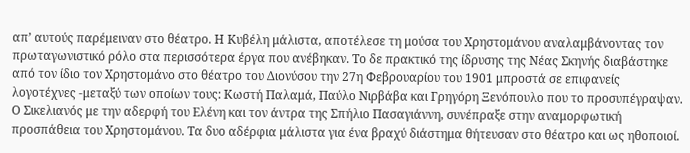απ’ αυτούς παρέμειναν στο θέατρο. Η Κυβέλη μάλιστα, αποτέλεσε τη μούσα του Χρηστομάνου αναλαμβάνοντας τον πρωταγωνιστικό ρόλο στα περισσότερα έργα που ανέβηκαν. Το δε πρακτικό της ίδρυσης της Νέας Σκηνής διαβάστηκε από τον ίδιο τον Χρηστομάνο στο θέατρο του Διονύσου την 27η Φεβρουαρίου του 1901 μπροστά σε επιφανείς λογοτέχνες -μεταξύ των οποίων τους: Κωστή Παλαμά, Παύλο Νιρβάβα και Γρηγόρη Ξενόπουλο που το προσυπέγραψαν.
Ο Σικελιανός με την αδερφή του Ελένη και τον άντρα της Σπήλιο Πασαγιάννη, συνέπραξε στην αναμορφωτική προσπάθεια του Χρηστομάνου. Τα δυο αδέρφια μάλιστα για ένα βραχύ διάστημα θήτευσαν στο θέατρο και ως ηθοποιοί.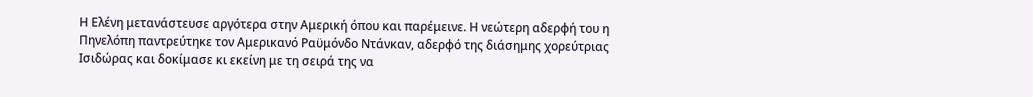Η Ελένη μετανάστευσε αργότερα στην Αμερική όπου και παρέμεινε. Η νεώτερη αδερφή του η Πηνελόπη παντρεύτηκε τον Αμερικανό Ραϋμόνδο Ντάνκαν, αδερφό της διάσημης χορεύτριας Ισιδώρας και δοκίμασε κι εκείνη με τη σειρά της να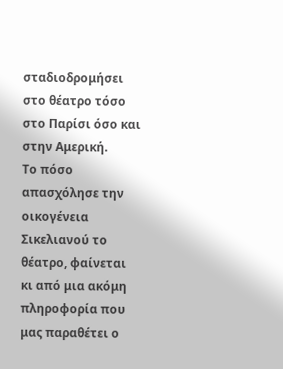σταδιοδρομήσει στο θέατρο τόσο στο Παρίσι όσο και στην Αμερική.
Το πόσο απασχόλησε την οικογένεια Σικελιανού το θέατρο, φαίνεται κι από μια ακόμη πληροφορία που μας παραθέτει ο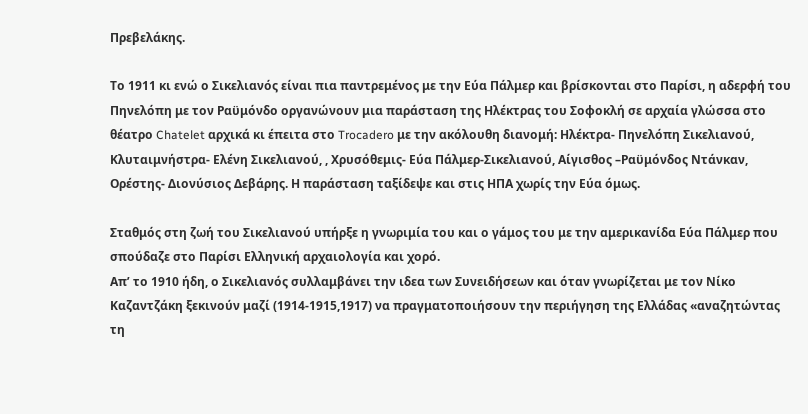Πρεβελάκης.

Το 1911 κι ενώ ο Σικελιανός είναι πια παντρεμένος με την Εύα Πάλμερ και βρίσκονται στο Παρίσι, η αδερφή του Πηνελόπη με τον Ραϋμόνδο οργανώνουν μια παράσταση της Ηλέκτρας του Σοφοκλή σε αρχαία γλώσσα στο θέατρο Chatelet αρχικά κι έπειτα στο Trocadero με την ακόλουθη διανομή: Ηλέκτρα- Πηνελόπη Σικελιανού, Κλυταιμνήστρα- Ελένη Σικελιανού, , Χρυσόθεμις- Εύα Πάλμερ-Σικελιανού, Αίγισθος –Ραϋμόνδος Ντάνκαν, Ορέστης- Διονύσιος Δεβάρης. Η παράσταση ταξίδεψε και στις ΗΠΑ χωρίς την Εύα όμως.

Σταθμός στη ζωή του Σικελιανού υπήρξε η γνωριμία του και ο γάμος του με την αμερικανίδα Εύα Πάλμερ που σπούδαζε στο Παρίσι Ελληνική αρχαιολογία και χορό.
Απ’ το 1910 ήδη, ο Σικελιανός συλλαμβάνει την ιδεα των Συνειδήσεων και όταν γνωρίζεται με τον Νίκο Kαζαντζάκη ξεκινούν μαζί (1914-1915,1917) να πραγματοποιήσουν την περιήγηση της Ελλάδας «αναζητώντας τη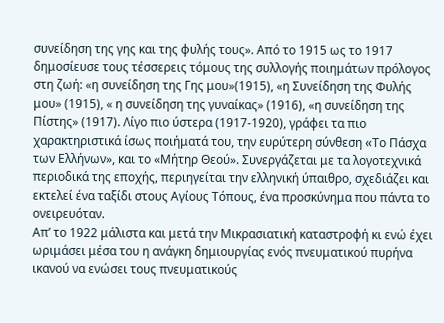συνείδηση της γης και της φυλής τους». Από το 1915 ως το 1917 δημοσίευσε τους τέσσερεις τόμους της συλλογής ποιημάτων πρόλογος στη ζωή: «η συνείδηση της Γης μου»(1915), «η Συνείδηση της Φυλής μου» (1915), « η συνείδηση της γυναίκας» (1916), «η συνείδηση της Πίστης» (1917). Λίγο πιο ύστερα (1917-1920), γράφει τα πιο χαρακτηριστικά ίσως ποιήματά του, την ευρύτερη σύνθεση «Tο Πάσχα των Ελλήνων», και το «Μήτηρ Θεού». Συνεργάζεται με τα λογοτεχνικά περιοδικά της εποχής, περιηγείται την ελληνική ύπαιθρο, σχεδιάζει και εκτελεί ένα ταξίδι στους Αγίους Τόπους, ένα προσκύνημα που πάντα το ονειρευόταν.
Απ’ το 1922 μάλιστα και μετά την Μικρασιατική καταστροφή κι ενώ έχει ωριμάσει μέσα του η ανάγκη δημιουργίας ενός πνευματικού πυρήνα ικανού να ενώσει τους πνευματικούς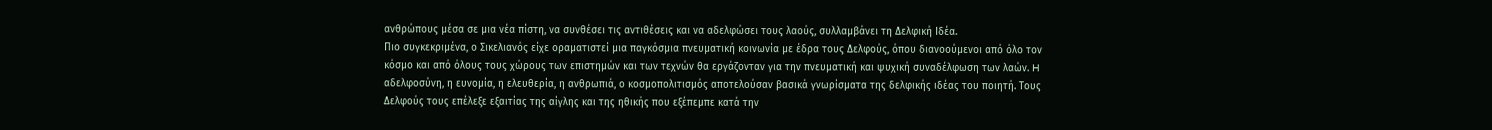ανθρώπους μέσα σε μια νέα πίστη, να συνθέσει τις αντιθέσεις και να αδελφώσει τους λαούς, συλλαμβάνει τη Δελφική Ιδέα.
Πιο συγκεκριμένα, ο Σικελιανός είχε οραματιστεί μια παγκόσμια πνευματική κοινωνία με έδρα τους Δελφούς, όπου διανοούμενοι από όλο τον κόσμο και από όλους τους χώρους των επιστημών και των τεχνών θα εργάζονταν για την πνευματική και ψυχική συναδέλφωση των λαών. H αδελφοσύνη, η ευνομία, η ελευθερία, η ανθρωπιά, ο κοσμοπολιτισμός αποτελούσαν βασικά γνωρίσματα της δελφικής ιδέας του ποιητή. Τους Δελφούς τους επέλεξε εξαιτίας της αίγλης και της ηθικής που εξέπεμπε κατά την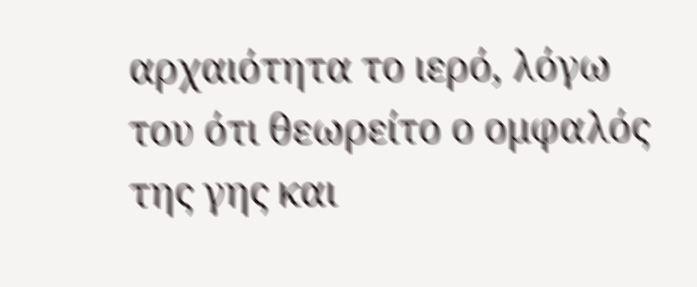αρχαιότητα το ιερό, λόγω του ότι θεωρείτο ο ομφαλός της γης και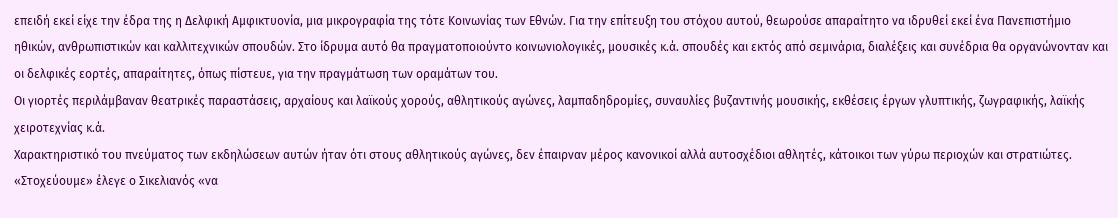επειδή εκεί είχε την έδρα της η Δελφική Αμφικτυονία, μια μικρογραφία της τότε Κοινωνίας των Εθνών. Για την επίτευξη του στόχου αυτού, θεωρούσε απαραίτητο να ιδρυθεί εκεί ένα Πανεπιστήμιο ηθικών, ανθρωπιστικών και καλλιτεχνικών σπουδών. Στο ίδρυμα αυτό θα πραγματοποιούντο κοινωνιολογικές, μουσικές κ.ά. σπουδές και εκτός από σεμινάρια, διαλέξεις και συνέδρια θα οργανώνονταν και οι δελφικές εορτές, απαραίτητες, όπως πίστευε, για την πραγμάτωση των οραμάτων του.
Οι γιορτές περιλάμβαναν θεατρικές παραστάσεις, αρχαίους και λαϊκούς χορούς, αθλητικούς αγώνες, λαμπαδηδρομίες, συναυλίες βυζαντινής μουσικής, εκθέσεις έργων γλυπτικής, ζωγραφικής, λαϊκής χειροτεχνίας κ.ά.
Χαρακτηριστικό του πνεύματος των εκδηλώσεων αυτών ήταν ότι στους αθλητικούς αγώνες, δεν έπαιρναν μέρος κανονικοί αλλά αυτοσχέδιοι αθλητές, κάτοικοι των γύρω περιοχών και στρατιώτες. «Στοχεύουμε» έλεγε ο Σικελιανός «να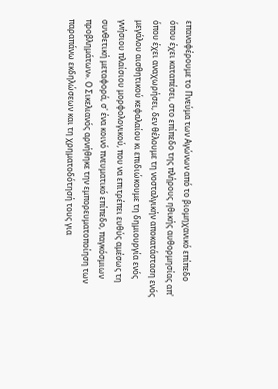επαναφέρουμε το Πνεύμα των Αγώνων από το βιομηχανικό επίπεδο όπου έχει καταπέσει, στο επίπεδο της πλήρους ηθικής αυθορμησίας απ' όπου έχει αναχωρήσει, δεν θέλουμε τη νοσταλγικήν αποκατάσταση ενός μεγάλου αισθητικού κεφαλαίου κι επιδιώκουμε τη δημιουργία ενός γνήσιου πλαίσιου μορφολογικού, που να επιτρέπει ευθύς αμέσως τη συνθετική μεταφορά, σ' ένα κοινό πνευματικό επίπεδο, παγκόσμιων προβλημάτων». Ο Σικελιανός αρνήθηκε την εμπορευματοποίηση των παραπάνω εκδηλώσεων και τη χρηματοδότησή τους για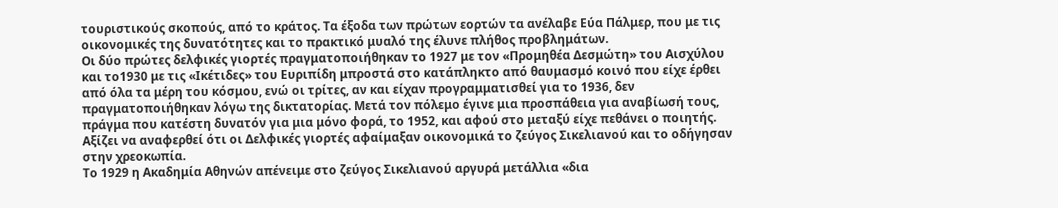τουριστικούς σκοπούς, από το κράτος. Τα έξοδα των πρώτων εορτών τα ανέλαβε Εύα Πάλμερ, που με τις οικονομικές της δυνατότητες και το πρακτικό μυαλό της έλυνε πλήθος προβλημάτων.
Οι δύο πρώτες δελφικές γιορτές πραγματοποιήθηκαν το 1927 με τον «Προμηθέα Δεσμώτη» του Αισχύλου και το1930 με τις «Ικέτιδες» του Ευριπίδη μπροστά στο κατάπληκτο από θαυμασμό κοινό που είχε έρθει από όλα τα μέρη του κόσμου, ενώ οι τρίτες, αν και είχαν προγραμματισθεί για το 1936, δεν πραγματοποιήθηκαν λόγω της δικτατορίας. Μετά τον πόλεμο έγινε μια προσπάθεια για αναβίωσή τους, πράγμα που κατέστη δυνατόν για μια μόνο φορά, το 1952, και αφού στο μεταξύ είχε πεθάνει ο ποιητής. Αξίζει να αναφερθεί ότι οι Δελφικές γιορτές αφαίμαξαν οικονομικά το ζεύγος Σικελιανού και το οδήγησαν στην χρεοκωπία.
Tο 1929 η Ακαδημία Αθηνών απένειμε στο ζεύγος Σικελιανού αργυρά μετάλλια «δια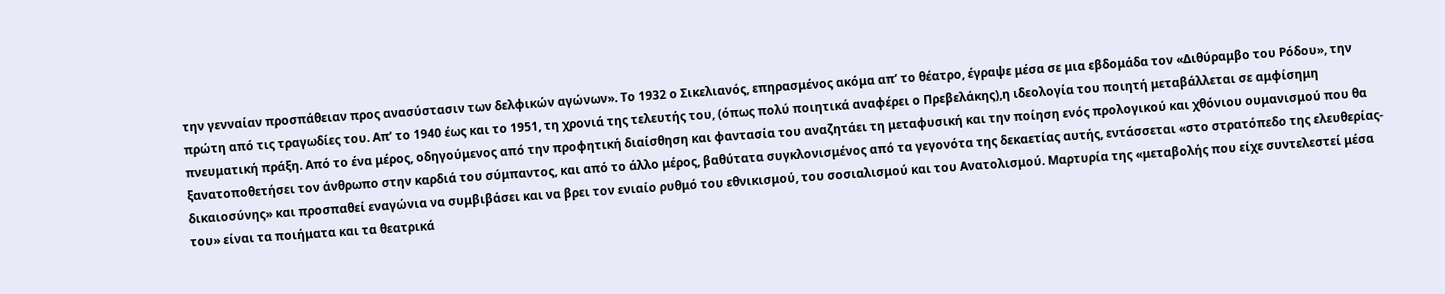την γενναίαν προσπάθειαν προς ανασύστασιν των δελφικών αγώνων». Tο 1932 ο Σικελιανός, επηρασμένος ακόμα απ’ το θέατρο, έγραψε μέσα σε μια εβδομάδα τον «Διθύραμβο του Ρόδου», την πρώτη από τις τραγωδίες του. Απ’ το 1940 έως και το 1951, τη χρονιά της τελευτής του, (όπως πολύ ποιητικά αναφέρει ο Πρεβελάκης),η ιδεολογία του ποιητή μεταβάλλεται σε αμφίσημη πνευματική πράξη. Από το ένα μέρος, οδηγούμενος από την προφητική διαίσθηση και φαντασία του αναζητάει τη μεταφυσική και την ποίηση ενός προλογικού και χθόνιου ουμανισμού που θα ξανατοποθετήσει τον άνθρωπο στην καρδιά του σύμπαντος, και από το άλλο μέρος, βαθύτατα συγκλονισμένος από τα γεγονότα της δεκαετίας αυτής, εντάσσεται «στο στρατόπεδο της ελευθερίας-δικαιοσύνης» και προσπαθεί εναγώνια να συμβιβάσει και να βρει τον ενιαίο ρυθμό του εθνικισμού, του σοσιαλισμού και του Ανατολισμού. Μαρτυρία της «μεταβολής που είχε συντελεστεί μέσα του» είναι τα ποιήματα και τα θεατρικά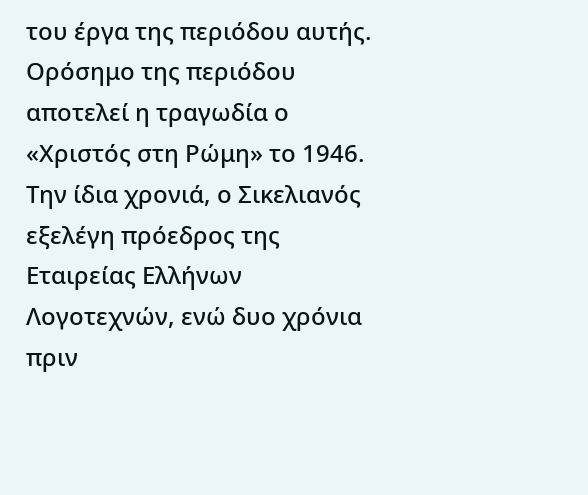του έργα της περιόδου αυτής. Ορόσημο της περιόδου αποτελεί η τραγωδία ο «Χριστός στη Ρώμη» το 1946. Την ίδια χρονιά, ο Σικελιανός εξελέγη πρόεδρος της Εταιρείας Ελλήνων Λογοτεχνών, ενώ δυο χρόνια πριν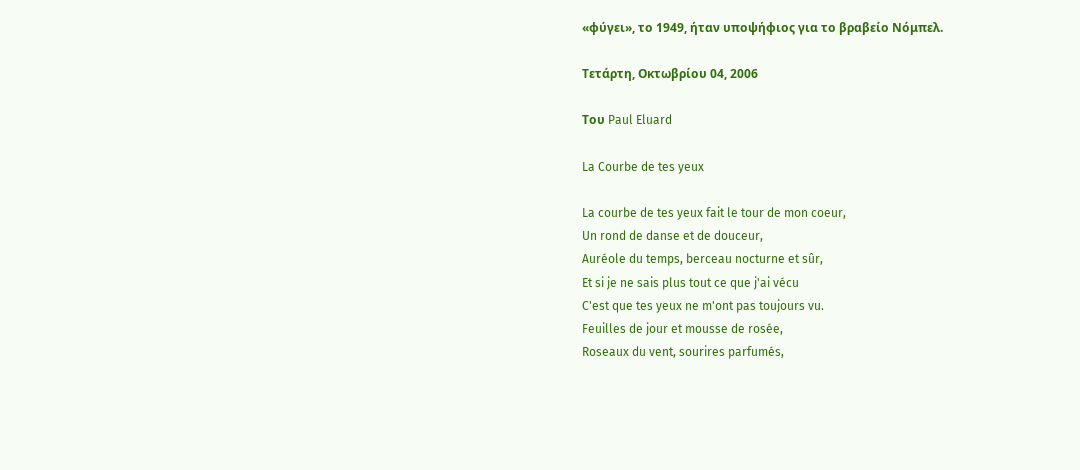«φύγει», το 1949, ήταν υποψήφιος για το βραβείο Νόμπελ.

Τετάρτη, Οκτωβρίου 04, 2006

Του Paul Eluard

La Courbe de tes yeux

La courbe de tes yeux fait le tour de mon coeur,
Un rond de danse et de douceur,
Auréole du temps, berceau nocturne et sûr,
Et si je ne sais plus tout ce que j'ai vécu
C'est que tes yeux ne m'ont pas toujours vu.
Feuilles de jour et mousse de rosée,
Roseaux du vent, sourires parfumés,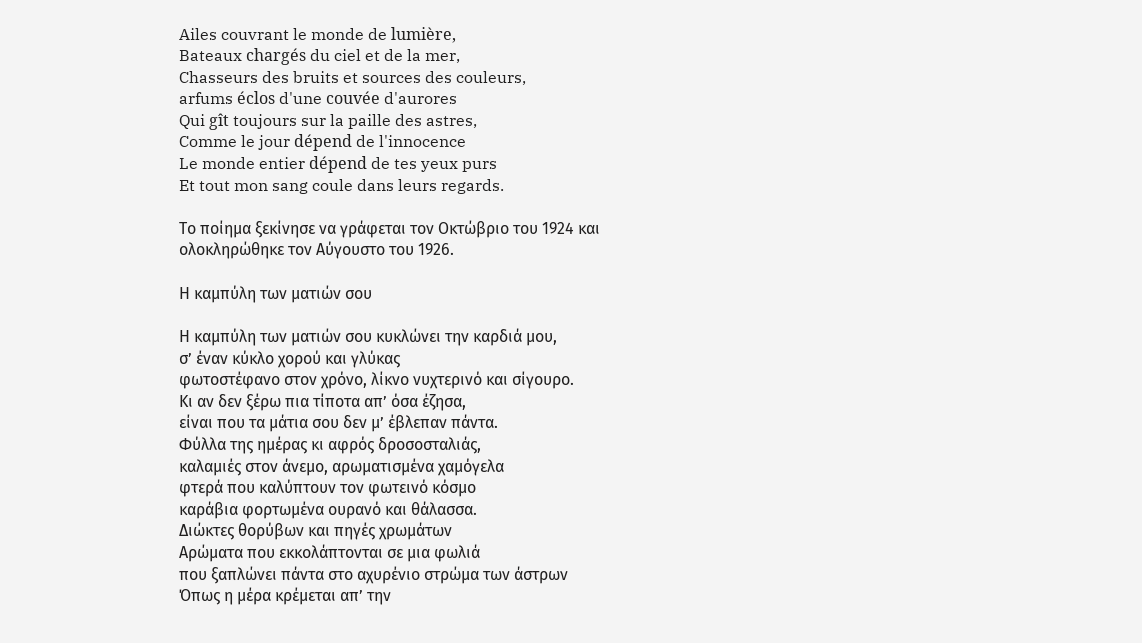Ailes couvrant le monde de lumière,
Bateaux chargés du ciel et de la mer,
Chasseurs des bruits et sources des couleurs,
arfums éclos d'une couvée d'aurores
Qui gît toujours sur la paille des astres,
Comme le jour dépend de l'innocence
Le monde entier dépend de tes yeux purs
Et tout mon sang coule dans leurs regards.

Το ποίημα ξεκίνησε να γράφεται τον Οκτώβριο του 1924 και ολοκληρώθηκε τον Αύγουστο του 1926.

Η καμπύλη των ματιών σου

Η καμπύλη των ματιών σου κυκλώνει την καρδιά μου,
σ’ έναν κύκλο χορού και γλύκας
φωτοστέφανο στον χρόνο, λίκνο νυχτερινό και σίγουρο.
Κι αν δεν ξέρω πια τίποτα απ’ όσα έζησα,
είναι που τα μάτια σου δεν μ’ έβλεπαν πάντα.
Φύλλα της ημέρας κι αφρός δροσοσταλιάς,
καλαμιές στον άνεμο, αρωματισμένα χαμόγελα
φτερά που καλύπτουν τον φωτεινό κόσμο
καράβια φορτωμένα ουρανό και θάλασσα.
Διώκτες θορύβων και πηγές χρωμάτων
Αρώματα που εκκολάπτονται σε μια φωλιά
που ξαπλώνει πάντα στο αχυρένιο στρώμα των άστρων
Όπως η μέρα κρέμεται απ’ την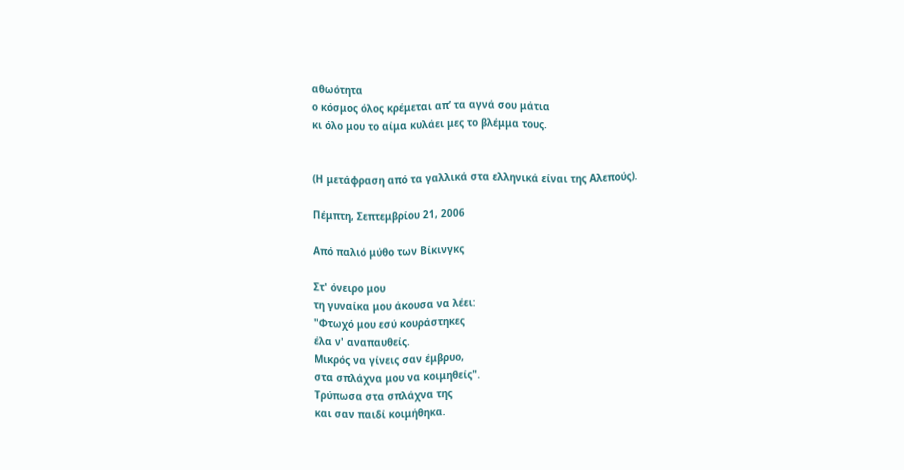αθωότητα
ο κόσμος όλος κρέμεται απ’ τα αγνά σου μάτια
κι όλο μου το αίμα κυλάει μες το βλέμμα τους.


(Η μετάφραση από τα γαλλικά στα ελληνικά είναι της Αλεπούς).

Πέμπτη, Σεπτεμβρίου 21, 2006

Από παλιό μύθο των Βίκινγκς

Στ' όνειρο μου
τη γυναίκα μου άκουσα να λέει:
"Φτωχό μου εσύ κουράστηκες
έλα ν' αναπαυθείς.
Μικρός να γίνεις σαν έμβρυο,
στα σπλάχνα μου να κοιμηθείς".
Τρύπωσα στα σπλάχνα της
και σαν παιδί κοιμήθηκα.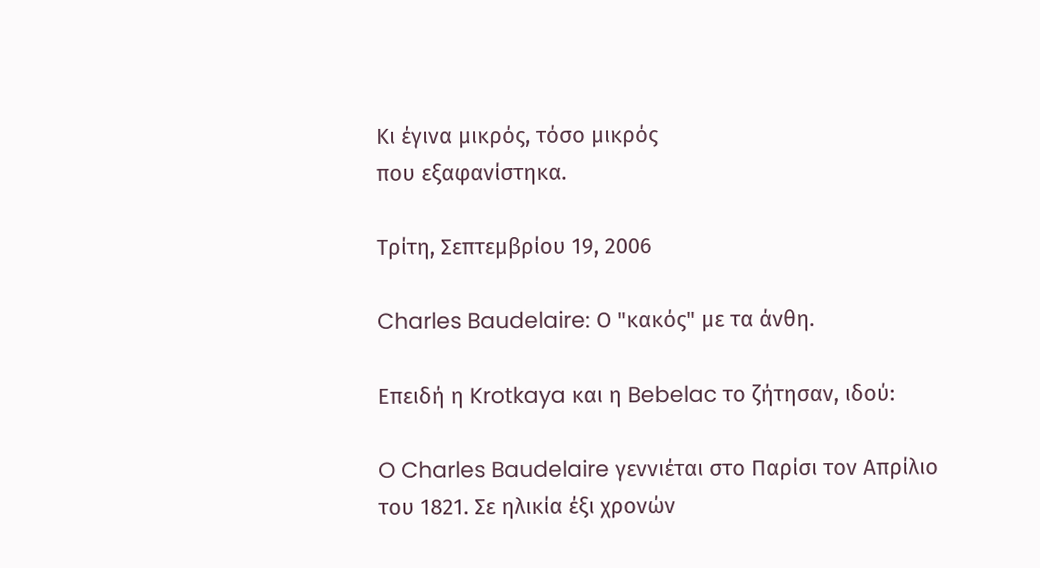Κι έγινα μικρός, τόσο μικρός
που εξαφανίστηκα.

Τρίτη, Σεπτεμβρίου 19, 2006

Charles Baudelaire: Ο "κακός" με τα άνθη.

Επειδή η Krotkaya και η Bebelac το ζήτησαν, ιδού:

O Charles Baudelaire γεννιέται στο Παρίσι τον Απρίλιο του 1821. Σε ηλικία έξι χρονών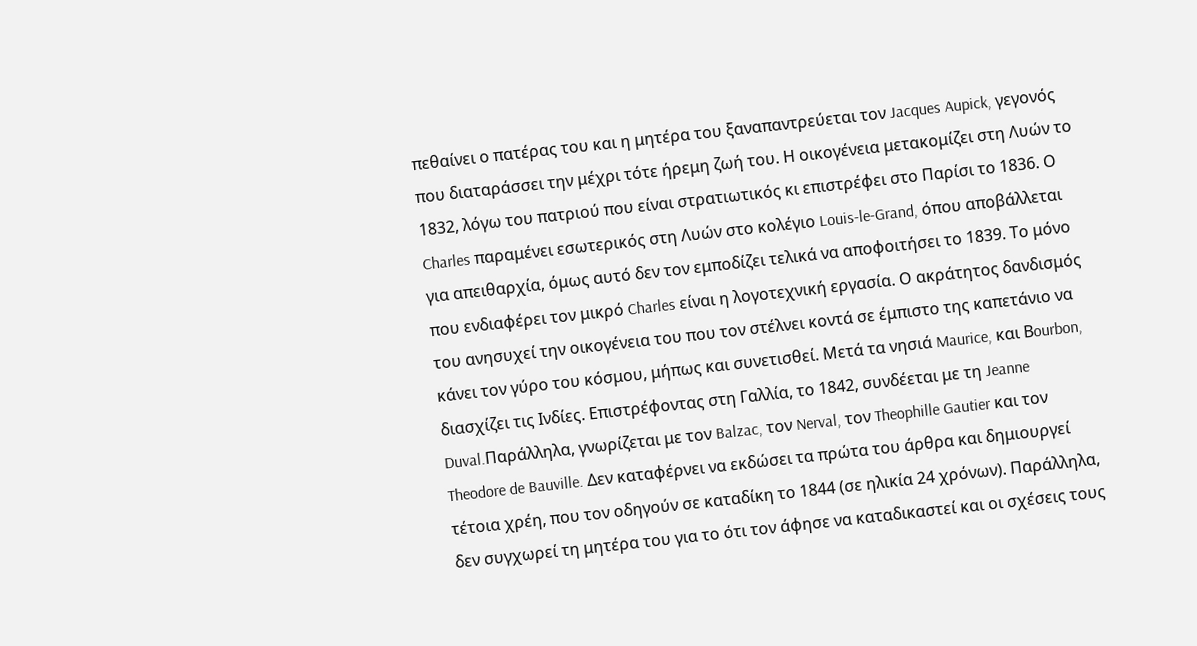πεθαίνει ο πατέρας του και η μητέρα του ξαναπαντρεύεται τον Jacques Aupick, γεγονός που διαταράσσει την μέχρι τότε ήρεμη ζωή του. Η οικογένεια μετακομίζει στη Λυών το 1832, λόγω του πατριού που είναι στρατιωτικός κι επιστρέφει στο Παρίσι το 1836. Ο Charles παραμένει εσωτερικός στη Λυών στο κολέγιο Louis-le-Grand, όπου αποβάλλεται για απειθαρχία, όμως αυτό δεν τον εμποδίζει τελικά να αποφοιτήσει το 1839. Το μόνο που ενδιαφέρει τον μικρό Charles είναι η λογοτεχνική εργασία. Ο ακράτητος δανδισμός του ανησυχεί την οικογένεια του που τον στέλνει κοντά σε έμπιστο της καπετάνιο να κάνει τον γύρο του κόσμου, μήπως και συνετισθεί. Μετά τα νησιά Maurice, και Βourbon, διασχίζει τις Ινδίες. Επιστρέφοντας στη Γαλλία, το 1842, συνδέεται με τη Jeanne Duval.Παράλληλα, γνωρίζεται με τον Balzac, τον Nerval, τον Theophille Gautier και τον Theodore de Bauville. Δεν καταφέρνει να εκδώσει τα πρώτα του άρθρα και δημιουργεί τέτοια χρέη, που τον οδηγούν σε καταδίκη το 1844 (σε ηλικία 24 χρόνων). Παράλληλα, δεν συγχωρεί τη μητέρα του για το ότι τον άφησε να καταδικαστεί και οι σχέσεις τους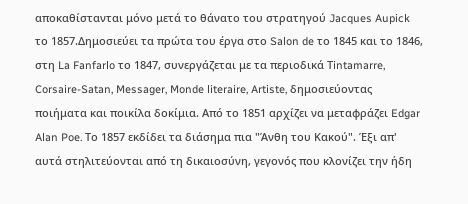αποκαθίστανται μόνο μετά το θάνατο του στρατηγού Jacques Aupick το 1857.Δημοσιεύει τα πρώτα του έργα στο Salon de το 1845 και το 1846, στη La Fanfarlo το 1847, συνεργάζεται με τα περιοδικά Τintamarre, Corsaire-Satan, Messager, Monde literaire, Artiste, δημοσιεύοντας ποιήματα και ποικίλα δοκίμια. Από το 1851 αρχίζει να μεταφράζει Edgar Alan Poe. Το 1857 εκδίδει τα διάσημα πια "Άνθη του Κακού". Έξι απ' αυτά στηλιτεύονται από τη δικαιοσύνη, γεγονός που κλονίζει την ήδη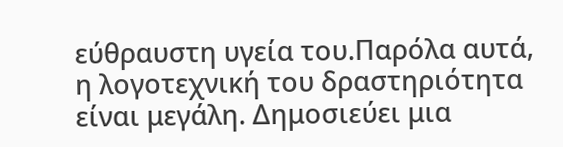εύθραυστη υγεία του.Παρόλα αυτά, η λογοτεχνική του δραστηριότητα είναι μεγάλη. Δημοσιεύει μια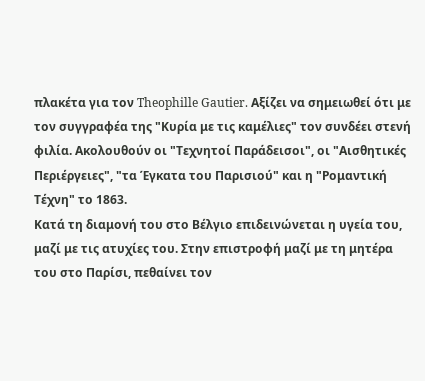πλακέτα για τον Theophille Gautier. Αξίζει να σημειωθεί ότι με τον συγγραφέα της "Κυρία με τις καμέλιες" τον συνδέει στενή φιλία. Ακολουθούν οι "Τεχνητοί Παράδεισοι", οι "Αισθητικές Περιέργειες", "τα Έγκατα του Παρισιού" και η "Ρομαντική Τέχνη" το 1863.
Κατά τη διαμονή του στο Βέλγιο επιδεινώνεται η υγεία του, μαζί με τις ατυχίες του. Στην επιστροφή μαζί με τη μητέρα του στο Παρίσι, πεθαίνει τον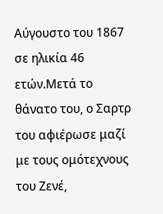Αύγουστο του 1867 σε ηλικία 46 ετών.Μετά το θάνατο του, ο Σαρτρ του αφιέρωσε μαζί με τους ομότεχνους του Ζενέ,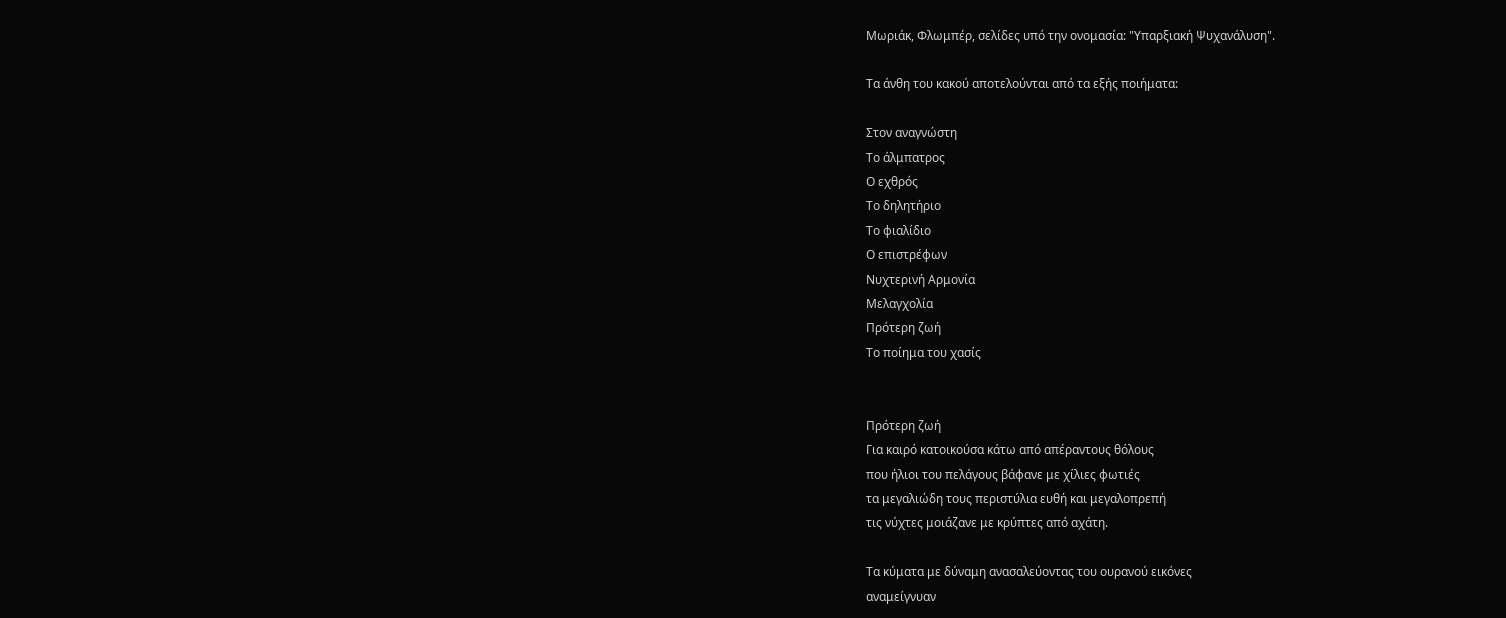Μωριάκ, Φλωμπέρ, σελίδες υπό την ονομασία: "Υπαρξιακή Ψυχανάλυση".

Τα άνθη του κακού αποτελούνται από τα εξής ποιήματα:

Στον αναγνώστη
Το άλμπατρος
Ο εχθρός
Το δηλητήριο
Το φιαλίδιο
Ο επιστρέφων
Νυχτερινή Αρμονία
Μελαγχολία
Πρότερη ζωή
Το ποίημα του χασίς


Πρότερη ζωή
Για καιρό κατοικούσα κάτω από απέραντους θόλους
που ήλιοι του πελάγους βάφανε με χίλιες φωτιές
τα μεγαλιώδη τους περιστύλια ευθή και μεγαλοπρεπή
τις νύχτες μοιάζανε με κρύπτες από αχάτη.

Τα κύματα με δύναμη ανασαλεύοντας του ουρανού εικόνες
αναμείγνυαν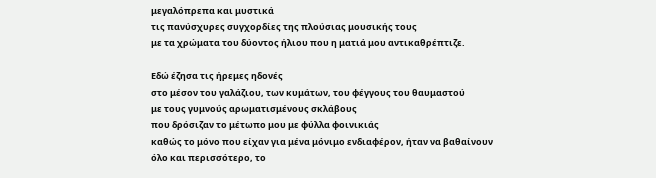μεγαλόπρεπα και μυστικά
τις πανύσχυρες συγχορδίες της πλούσιας μουσικής τους
με τα χρώματα του δύοντος ήλιου που η ματιά μου αντικαθρέπτιζε.

Εδώ έζησα τις ήρεμες ηδονές
στο μέσον του γαλάζιου, των κυμάτων, του φέγγους του θαυμαστού
με τους γυμνούς αρωματισμένους σκλάβους
που δρόσιζαν το μέτωπο μου με φύλλα φοινικιάς
καθώς το μόνο που είχαν για μένα μόνιμο ενδιαφέρον, ήταν να βαθαίνουν
όλο και περισσότερο, το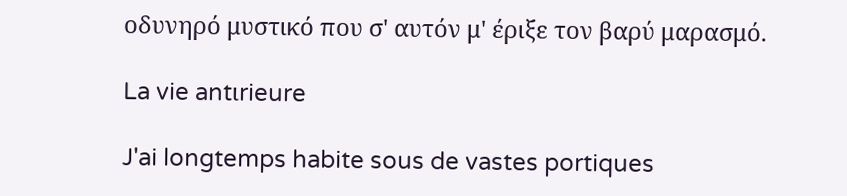οδυνηρό μυστικό που σ' αυτόν μ' έριξε τον βαρύ μαρασμό.

La vie antιrieure

J'ai longtemps habite sous de vastes portiques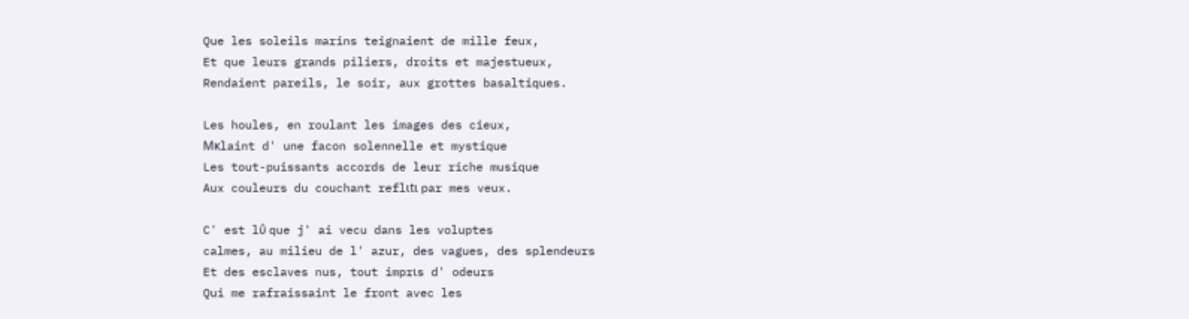Que les soleils marins teignaient de mille feux,
Et que leurs grands piliers, droits et majestueux,
Rendaient pareils, le soir, aux grottes basaltiques.

Les houles, en roulant les images des cieux,
Mκlaint d' une facon solennelle et mystique
Les tout-puissants accords de leur riche musique
Aux couleurs du couchant reflιtι par mes veux.

C' est lΰ que j' ai vecu dans les voluptes
calmes, au milieu de l' azur, des vagues, des splendeurs
Et des esclaves nus, tout imprιs d' odeurs
Qui me rafraissaint le front avec les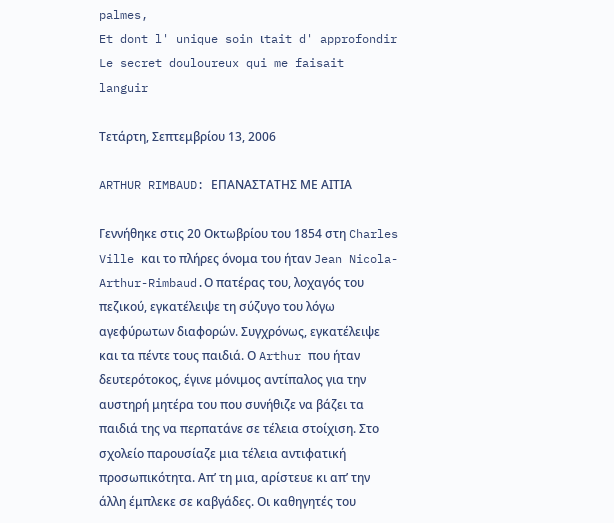palmes,
Et dont l' unique soin ιtait d' approfondir
Le secret douloureux qui me faisait languir

Τετάρτη, Σεπτεμβρίου 13, 2006

ARTHUR RIMBAUD: ΕΠΑΝΑΣΤΑΤΗΣ ΜΕ ΑΙΤΙΑ

Γεννήθηκε στις 20 Οκτωβρίου του 1854 στη Charles Ville και το πλήρες όνομα του ήταν Jean Nicola-Arthur-Rimbaud.Ο πατέρας του, λοχαγός του πεζικού, εγκατέλειψε τη σύζυγο του λόγω αγεφύρωτων διαφορών. Συγχρόνως, εγκατέλειψε και τα πέντε τους παιδιά. Ο Arthur που ήταν δευτερότοκος, έγινε μόνιμος αντίπαλος για την αυστηρή μητέρα του που συνήθιζε να βάζει τα παιδιά της να περπατάνε σε τέλεια στοίχιση. Στο σχολείο παρουσίαζε μια τέλεια αντιφατική προσωπικότητα. Απ’ τη μια, αρίστευε κι απ’ την άλλη έμπλεκε σε καβγάδες. Οι καθηγητές του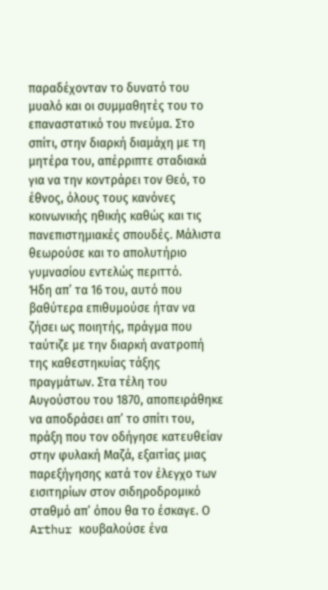παραδέχονταν το δυνατό του μυαλό και οι συμμαθητές του το επαναστατικό του πνεύμα. Στο σπίτι, στην διαρκή διαμάχη με τη μητέρα του, απέρριπτε σταδιακά για να την κοντράρει τον Θεό, το έθνος, όλους τους κανόνες κοινωνικής ηθικής καθώς και τις πανεπιστημιακές σπουδές. Μάλιστα θεωρούσε και το απολυτήριο γυμνασίου εντελώς περιττό.
Ήδη απ’ τα 16 του, αυτό που βαθύτερα επιθυμούσε ήταν να ζήσει ως ποιητής, πράγμα που ταύτιζε με την διαρκή ανατροπή της καθεστηκυίας τάξης πραγμάτων. Στα τέλη του Αυγούστου του 1870, αποπειράθηκε να αποδράσει απ’ το σπίτι του, πράξη που τον οδήγησε κατευθείαν στην φυλακή Μαζά, εξαιτίας μιας παρεξήγησης κατά τον έλεγχο των εισιτηρίων στον σιδηροδρομικό σταθμό απ’ όπου θα το έσκαγε. Ο Arthur κουβαλούσε ένα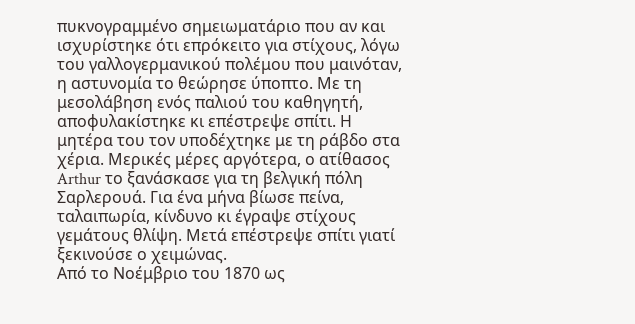πυκνογραμμένο σημειωματάριο που αν και ισχυρίστηκε ότι επρόκειτο για στίχους, λόγω του γαλλογερμανικού πολέμου που μαινόταν, η αστυνομία το θεώρησε ύποπτο. Με τη μεσολάβηση ενός παλιού του καθηγητή, αποφυλακίστηκε κι επέστρεψε σπίτι. Η μητέρα του τον υποδέχτηκε με τη ράβδο στα χέρια. Μερικές μέρες αργότερα, ο ατίθασος Arthur το ξανάσκασε για τη βελγική πόλη Σαρλερουά. Για ένα μήνα βίωσε πείνα, ταλαιπωρία, κίνδυνο κι έγραψε στίχους γεμάτους θλίψη. Μετά επέστρεψε σπίτι γιατί ξεκινούσε ο χειμώνας.
Από το Νοέμβριο του 1870 ως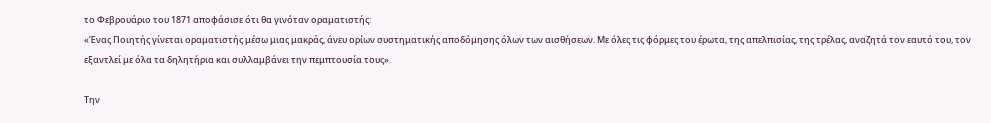το Φεβρουάριο του 1871 αποφάσισε ότι θα γινόταν οραματιστής:
«Ένας Ποιητής γίνεται οραματιστής μέσω μιας μακράς, άνευ ορίων συστηματικής αποδόμησης όλων των αισθήσεων. Με όλες τις φόρμες του έρωτα, της απελπισίας, της τρέλας, αναζητά τον εαυτό του, τον εξαντλεί με όλα τα δηλητήρια και συλλαμβάνει την πεμπτουσία τους».

Την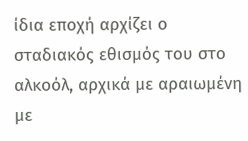ίδια εποχή αρχίζει ο σταδιακός εθισμός του στο αλκοόλ, αρχικά με αραιωμένη με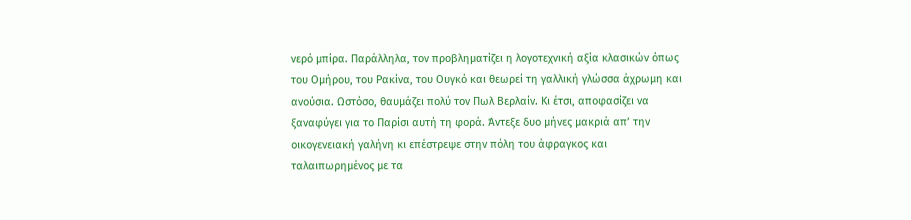νερό μπίρα. Παράλληλα, τον προβληματίζει η λογοτεχνική αξία κλασικών όπως του Ομήρου, του Ρακίνα, του Ουγκό και θεωρεί τη γαλλική γλώσσα άχρωμη και ανούσια. Ωστόσο, θαυμάζει πολύ τον Πωλ Βερλαίν. Κι έτσι, αποφασίζει να ξαναφύγει για το Παρίσι αυτή τη φορά. Άντεξε δυο μήνες μακριά απ’ την οικογενειακή γαλήνη κι επέστρεψε στην πόλη του άφραγκος και ταλαιπωρημένος με τα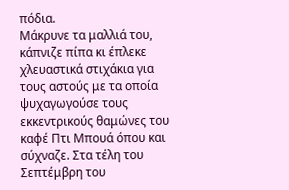πόδια.
Μάκρυνε τα μαλλιά του, κάπνιζε πίπα κι έπλεκε χλευαστικά στιχάκια για τους αστούς με τα οποία ψυχαγωγούσε τους εκκεντρικούς θαμώνες του καφέ Πτι Μπουά όπου και σύχναζε. Στα τέλη του Σεπτέμβρη του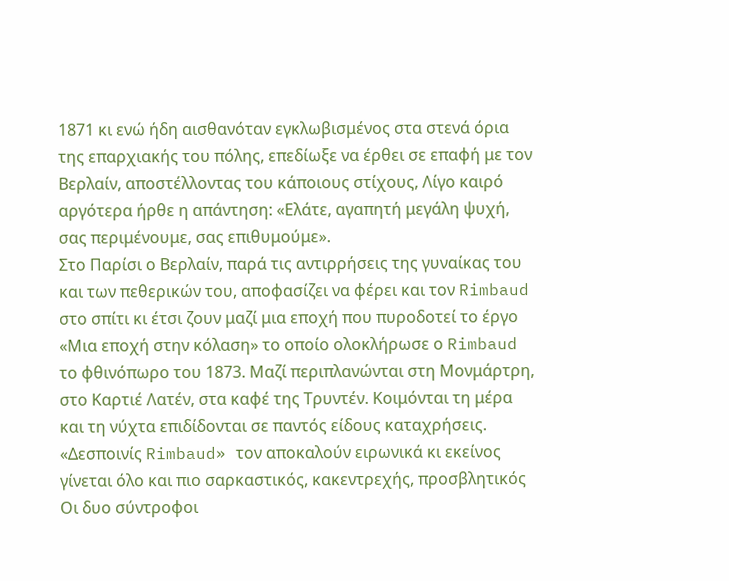1871 κι ενώ ήδη αισθανόταν εγκλωβισμένος στα στενά όρια της επαρχιακής του πόλης, επεδίωξε να έρθει σε επαφή με τον Βερλαίν, αποστέλλοντας του κάποιους στίχους, Λίγο καιρό αργότερα ήρθε η απάντηση: «Ελάτε, αγαπητή μεγάλη ψυχή, σας περιμένουμε, σας επιθυμούμε».
Στο Παρίσι ο Βερλαίν, παρά τις αντιρρήσεις της γυναίκας του και των πεθερικών του, αποφασίζει να φέρει και τον Rimbaud στο σπίτι κι έτσι ζουν μαζί μια εποχή που πυροδοτεί το έργο «Μια εποχή στην κόλαση» το οποίο ολοκλήρωσε ο Rimbaud το φθινόπωρο του 1873. Μαζί περιπλανώνται στη Μονμάρτρη, στο Καρτιέ Λατέν, στα καφέ της Τρυντέν. Κοιμόνται τη μέρα και τη νύχτα επιδίδονται σε παντός είδους καταχρήσεις. «Δεσποινίς Rimbaud» τον αποκαλούν ειρωνικά κι εκείνος γίνεται όλο και πιο σαρκαστικός, κακεντρεχής, προσβλητικός
Οι δυο σύντροφοι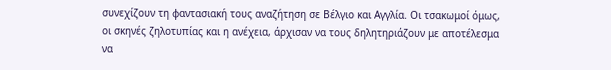συνεχίζουν τη φαντασιακή τους αναζήτηση σε Βέλγιο και Αγγλία. Οι τσακωμοί όμως, οι σκηνές ζηλοτυπίας και η ανέχεια, άρχισαν να τους δηλητηριάζουν με αποτέλεσμα να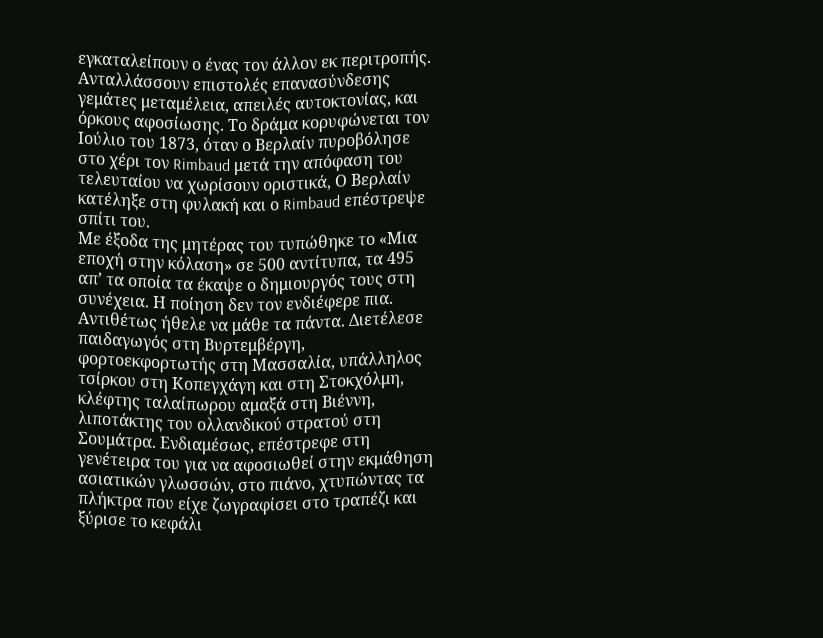εγκαταλείπουν ο ένας τον άλλον εκ περιτροπής. Ανταλλάσσουν επιστολές επανασύνδεσης γεμάτες μεταμέλεια, απειλές αυτοκτονίας, και όρκους αφοσίωσης. Το δράμα κορυφώνεται τον Ιούλιο του 1873, όταν ο Βερλαίν πυροβόλησε στο χέρι τον Rimbaud μετά την απόφαση του τελευταίου να χωρίσουν οριστικά, Ο Βερλαίν κατέληξε στη φυλακή και ο Rimbaud επέστρεψε σπίτι του.
Με έξοδα της μητέρας του τυπώθηκε το «Μια εποχή στην κόλαση» σε 500 αντίτυπα, τα 495 απ’ τα οποία τα έκαψε ο δημιουργός τους στη συνέχεια. Η ποίηση δεν τον ενδιέφερε πια. Αντιθέτως ήθελε να μάθε τα πάντα. Διετέλεσε παιδαγωγός στη Βυρτεμβέργη, φορτοεκφορτωτής στη Μασσαλία, υπάλληλος τσίρκου στη Κοπεγχάγη και στη Στοκχόλμη, κλέφτης ταλαίπωρου αμαξά στη Βιέννη, λιποτάκτης του ολλανδικού στρατού στη Σουμάτρα. Ενδιαμέσως, επέστρεφε στη γενέτειρα του για να αφοσιωθεί στην εκμάθηση ασιατικών γλωσσών, στο πιάνο, χτυπώντας τα πλήκτρα που είχε ζωγραφίσει στο τραπέζι και ξύρισε το κεφάλι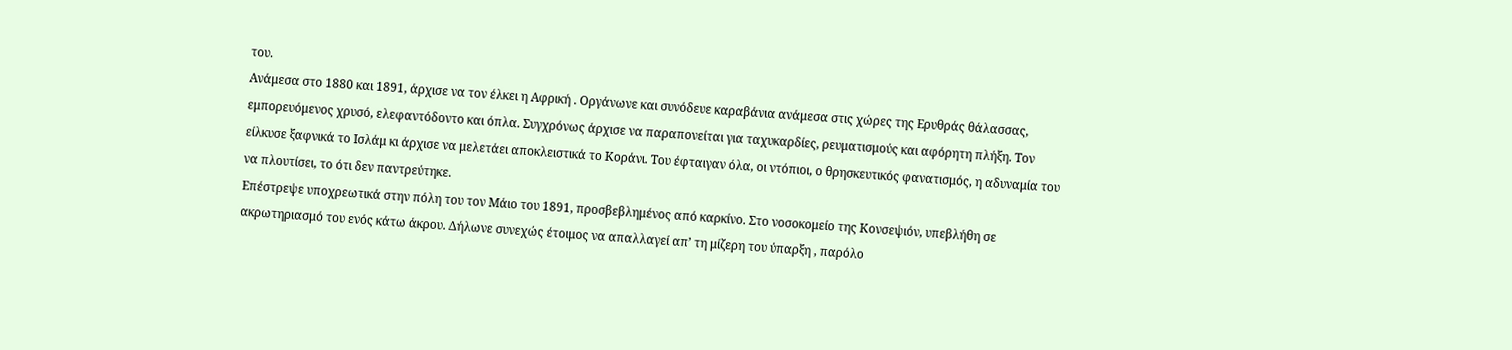του.
Ανάμεσα στο 1880 και 1891, άρχισε να τον έλκει η Αφρική . Οργάνωνε και συνόδευε καραβάνια ανάμεσα στις χώρες της Ερυθράς θάλασσας, εμπορευόμενος χρυσό, ελεφαντόδοντο και όπλα. Συγχρόνως άρχισε να παραπονείται για ταχυκαρδίες, ρευματισμούς και αφόρητη πλήξη. Τον είλκυσε ξαφνικά το Ισλάμ κι άρχισε να μελετάει αποκλειστικά το Κοράνι. Του έφταιγαν όλα, οι ντόπιοι, ο θρησκευτικός φανατισμός, η αδυναμία του να πλουτίσει, το ότι δεν παντρεύτηκε.
Επέστρεψε υποχρεωτικά στην πόλη του τον Μάιο του 1891, προσβεβλημένος από καρκίνο. Στο νοσοκομείο της Κονσεψιόν, υπεβλήθη σε ακρωτηριασμό του ενός κάτω άκρου. Δήλωνε συνεχώς έτοιμος να απαλλαγεί απ’ τη μίζερη του ύπαρξη , παρόλο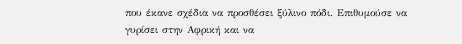που έκανε σχέδια να προσθέσει ξύλινο πόδι. Επιθυμούσε να γυρίσει στην Αφρική και να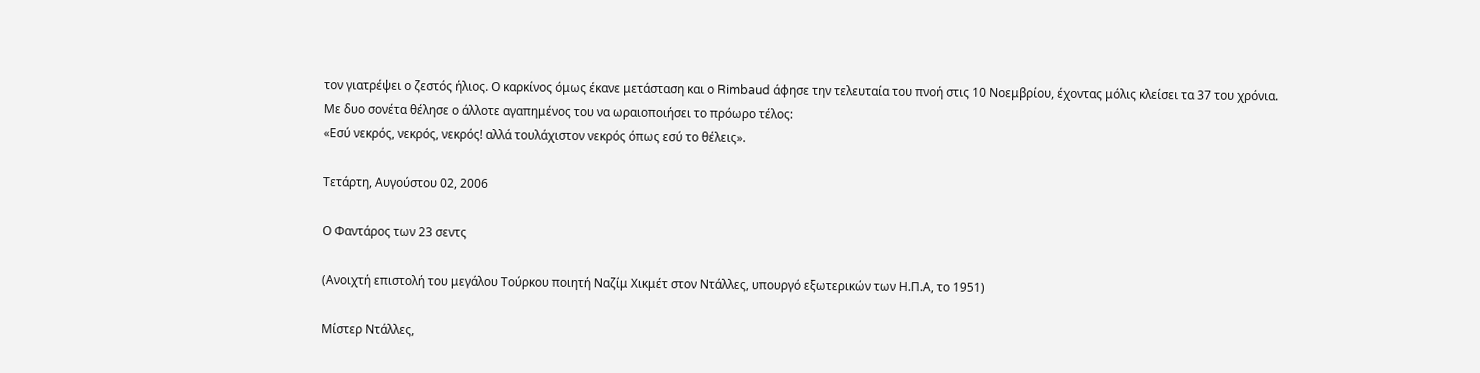τον γιατρέψει ο ζεστός ήλιος. Ο καρκίνος όμως έκανε μετάσταση και ο Rimbaud άφησε την τελευταία του πνοή στις 10 Νοεμβρίου, έχοντας μόλις κλείσει τα 37 του χρόνια.
Με δυο σονέτα θέλησε ο άλλοτε αγαπημένος του να ωραιοποιήσει το πρόωρο τέλος:
«Εσύ νεκρός, νεκρός, νεκρός! αλλά τουλάχιστον νεκρός όπως εσύ το θέλεις».

Τετάρτη, Αυγούστου 02, 2006

Ο Φαντάρος των 23 σεντς

(Ανοιχτή επιστολή του μεγάλου Τούρκου ποιητή Ναζίμ Χικμέτ στον Ντάλλες, υπουργό εξωτερικών των Η.Π.Α, το 1951)

Μίστερ Ντάλλες,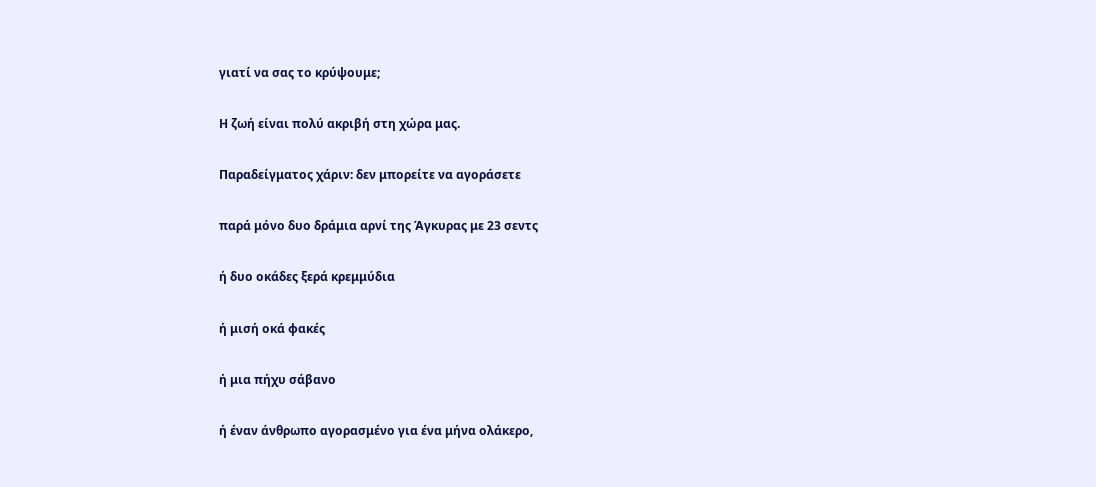γιατί να σας το κρύψουμε;

Η ζωή είναι πολύ ακριβή στη χώρα μας.

Παραδείγματος χάριν: δεν μπορείτε να αγοράσετε

παρά μόνο δυο δράμια αρνί της Άγκυρας με 23 σεντς

ή δυο οκάδες ξερά κρεμμύδια

ή μισή οκά φακές

ή μια πήχυ σάβανο

ή έναν άνθρωπο αγορασμένο για ένα μήνα ολάκερο,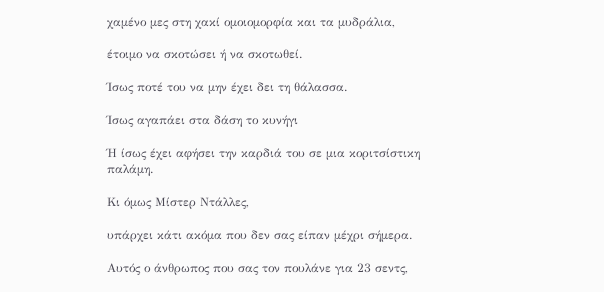χαμένο μες στη χακί ομοιομορφία και τα μυδράλια,

έτοιμο να σκοτώσει ή να σκοτωθεί.

Ίσως ποτέ του να μην έχει δει τη θάλασσα.

Ίσως αγαπάει στα δάση το κυνήγι

Ή ίσως έχει αφήσει την καρδιά του σε μια κοριτσίστικη παλάμη.

Κι όμως Μίστερ Ντάλλες,

υπάρχει κάτι ακόμα που δεν σας είπαν μέχρι σήμερα.

Αυτός ο άνθρωπος που σας τον πουλάνε για 23 σεντς,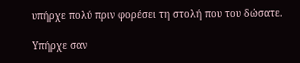υπήρχε πολύ πριν φορέσει τη στολή που του δώσατε.

Υπήρχε σαν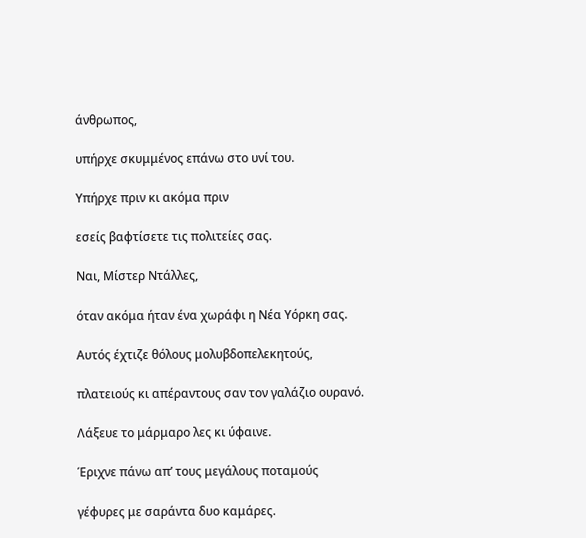άνθρωπος,

υπήρχε σκυμμένος επάνω στο υνί του.

Υπήρχε πριν κι ακόμα πριν

εσείς βαφτίσετε τις πολιτείες σας.

Ναι, Μίστερ Ντάλλες,

όταν ακόμα ήταν ένα χωράφι η Νέα Υόρκη σας.

Αυτός έχτιζε θόλους μολυβδοπελεκητούς,

πλατειούς κι απέραντους σαν τον γαλάζιο ουρανό.

Λάξευε το μάρμαρο λες κι ύφαινε.

Έριχνε πάνω απ’ τους μεγάλους ποταμούς

γέφυρες με σαράντα δυο καμάρες.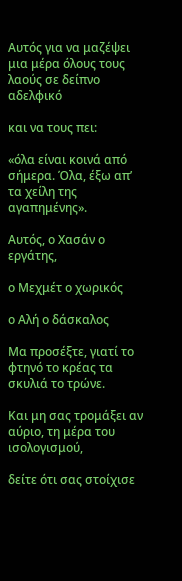Αυτός για να μαζέψει μια μέρα όλους τους λαούς σε δείπνο αδελφικό

και να τους πει:

«όλα είναι κοινά από σήμερα. Όλα, έξω απ’ τα χείλη της αγαπημένης».

Αυτός, ο Χασάν ο εργάτης,

ο Μεχμέτ ο χωρικός

ο Αλή ο δάσκαλος

Μα προσέξτε, γιατί το φτηνό το κρέας τα σκυλιά το τρώνε.

Και μη σας τρομάξει αν αύριο, τη μέρα του ισολογισμού,

δείτε ότι σας στοίχισε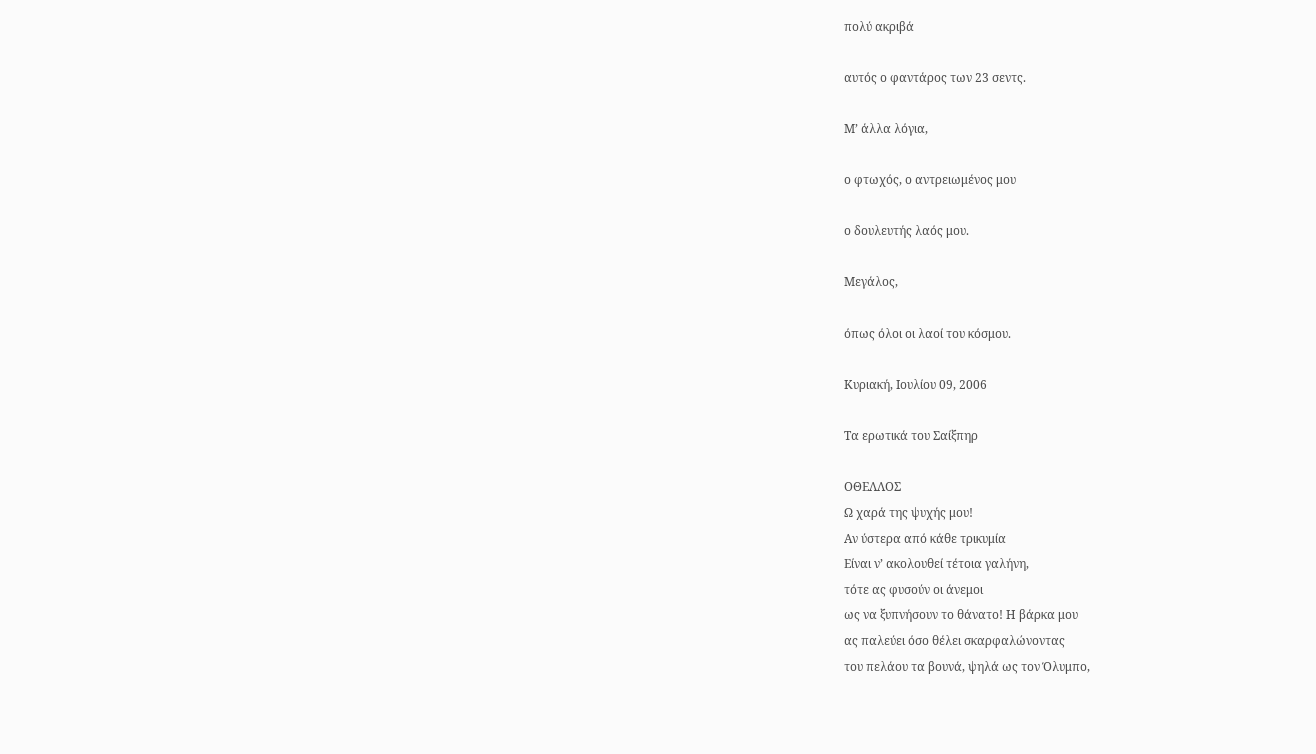πολύ ακριβά

αυτός ο φαντάρος των 23 σεντς.

Μ’ άλλα λόγια,

ο φτωχός, ο αντρειωμένος μου

ο δουλευτής λαός μου.

Μεγάλος,

όπως όλοι οι λαοί του κόσμου.

Κυριακή, Ιουλίου 09, 2006

Τα ερωτικά του Σαίξπηρ

ΟΘΕΛΛΟΣ
Ω χαρά της ψυχής μου!
Αν ύστερα από κάθε τρικυμία
Είναι ν’ ακολουθεί τέτοια γαλήνη,
τότε ας φυσούν οι άνεμοι
ως να ξυπνήσουν το θάνατο! Η βάρκα μου
ας παλεύει όσο θέλει σκαρφαλώνοντας
του πελάου τα βουνά, ψηλά ως τον Όλυμπο,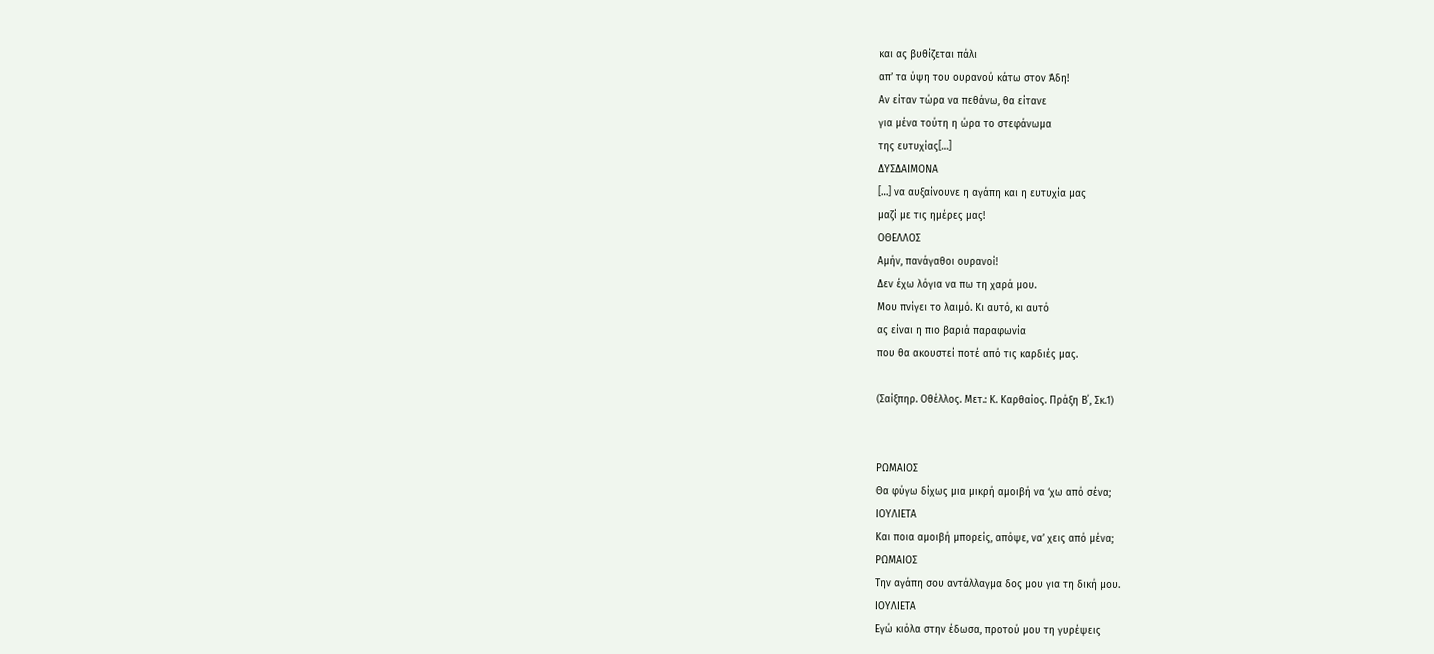και ας βυθίζεται πάλι
απ’ τα ύψη του ουρανού κάτω στον Άδη!
Αν είταν τώρα να πεθάνω, θα είτανε
για μένα τούτη η ώρα το στεφάνωμα
της ευτυχίας[…]
ΔΥΣΔΑΙΜΟΝΑ
[…] να αυξαίνουνε η αγάπη και η ευτυχία μας
μαζί με τις ημέρες μας!
ΟΘΕΛΛΟΣ
Αμήν, πανάγαθοι ουρανοί!
Δεν έχω λόγια να πω τη χαρά μου.
Μου πνίγει το λαιμό. Κι αυτό, κι αυτό
ας είναι η πιο βαριά παραφωνία
που θα ακουστεί ποτέ από τις καρδιές μας.

(Σαίξπηρ. Οθέλλος. Μετ.: Κ. Καρθαίος. Πράξη Β΄, Σκ.1)


ΡΩΜΑΙΟΣ
Θα φύγω δίχως μια μικρή αμοιβή να ‘χω από σένα;
ΙΟΥΛΙΕΤΑ
Και ποια αμοιβή μπορείς, απόψε, να’ χεις από μένα;
ΡΩΜΑΙΟΣ
Την αγάπη σου αντάλλαγμα δος μου για τη δική μου.
ΙΟΥΛΙΕΤΑ
Εγώ κιόλα στην έδωσα, προτού μου τη γυρέψεις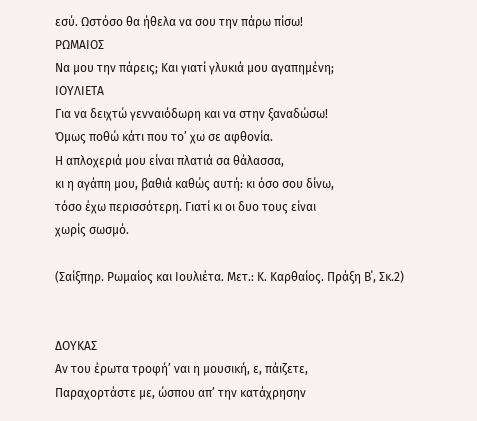εσύ. Ωστόσο θα ήθελα να σου την πάρω πίσω!
ΡΩΜΑΙΟΣ
Να μου την πάρεις; Και γιατί γλυκιά μου αγαπημένη;
ΙΟΥΛΙΕΤΑ
Για να δειχτώ γενναιόδωρη και να στην ξαναδώσω!
Όμως ποθώ κάτι που το’ χω σε αφθονία.
Η απλοχεριά μου είναι πλατιά σα θάλασσα,
κι η αγάπη μου, βαθιά καθώς αυτή: κι όσο σου δίνω,
τόσο έχω περισσότερη. Γιατί κι οι δυο τους είναι
χωρίς σωσμό.

(Σαίξπηρ. Ρωμαίος και Ιουλιέτα. Μετ.: Κ. Καρθαίος. Πράξη Β΄, Σκ.2)


ΔΟΥΚΑΣ
Αν του έρωτα τροφή’ ναι η μουσική, ε, πάιζετε,
Παραχορτάστε με, ώσπου απ’ την κατάχρησην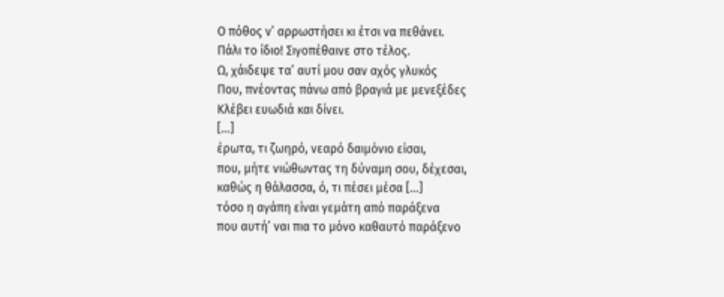Ο πόθος ν’ αρρωστήσει κι έτσι να πεθάνει.
Πάλι το ίδιο! Σιγοπέθαινε στο τέλος.
Ω, χάιδεψε τα’ αυτί μου σαν αχός γλυκός
Που, πνέοντας πάνω από βραγιά με μενεξέδες
Κλέβει ευωδιά και δίνει.
[…]
έρωτα, τι ζωηρό, νεαρό δαιμόνιο είσαι,
που, μήτε νιώθωντας τη δύναμη σου, δέχεσαι,
καθώς η θάλασσα, ό, τι πέσει μέσα […]
τόσο η αγάπη είναι γεμάτη από παράξενα
που αυτή’ ναι πια το μόνο καθαυτό παράξενο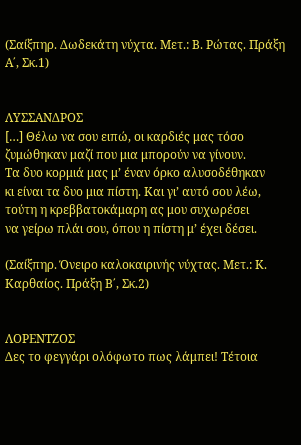(Σαίξπηρ. Δωδεκάτη νύχτα. Μετ.: Β. Ρώτας. Πράξη Α΄, Σκ.1)


ΛΥΣΣΑΝΔΡΟΣ
[…] Θέλω να σου ειπώ, οι καρδιές μας τόσο
ζυμώθηκαν μαζί που μια μπορούν να γίνουν.
Τα δυο κορμιά μας μ’ έναν όρκο αλυσοδέθηκαν
κι είναι τα δυο μια πίστη. Και γι’ αυτό σου λέω,
τούτη η κρεββατοκάμαρη ας μου συχωρέσει
να γείρω πλάι σου, όπου η πίστη μ’ έχει δέσει.

(Σαίξπηρ. Όνειρο καλοκαιρινής νύχτας. Μετ.: Κ. Καρθαίος. Πράξη Β΄, Σκ.2)


ΛΟΡΕΝΤΖΟΣ
Δες το φεγγάρι ολόφωτο πως λάμπει! Τέτοια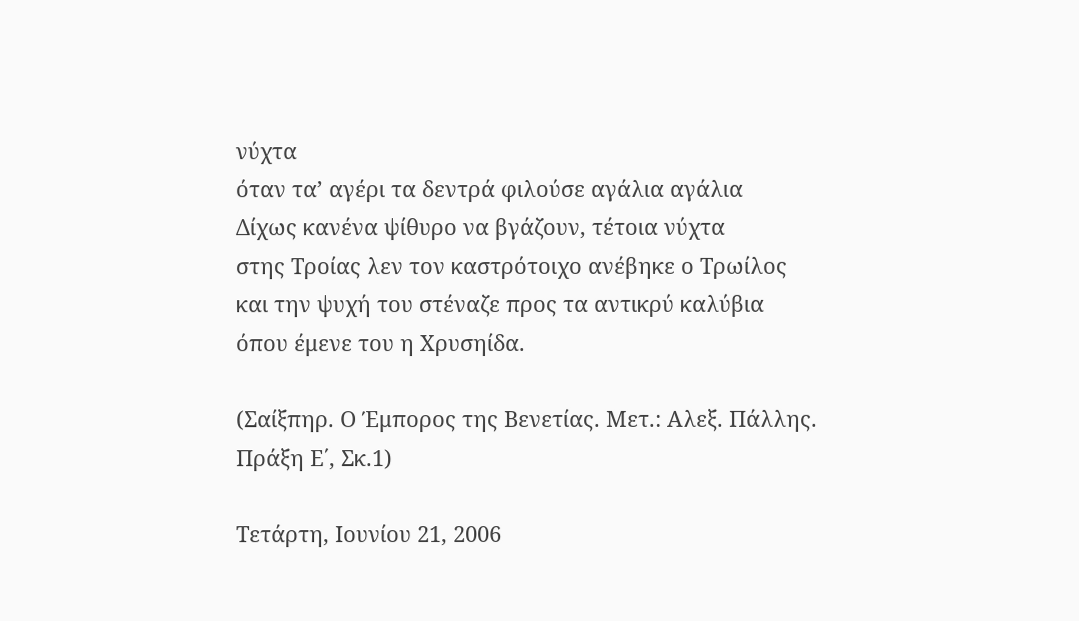νύχτα
όταν τα’ αγέρι τα δεντρά φιλούσε αγάλια αγάλια
Δίχως κανένα ψίθυρο να βγάζουν, τέτοια νύχτα
στης Τροίας λεν τον καστρότοιχο ανέβηκε ο Τρωίλος
και την ψυχή του στέναζε προς τα αντικρύ καλύβια
όπου έμενε του η Χρυσηίδα.

(Σαίξπηρ. Ο Έμπορος της Βενετίας. Μετ.: Αλεξ. Πάλλης. Πράξη Ε΄, Σκ.1)

Τετάρτη, Ιουνίου 21, 2006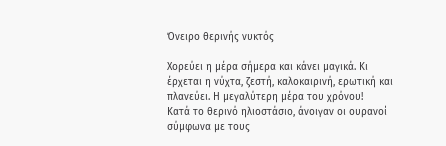Όνειρο θερινής νυκτός

Χορεύει η μέρα σήμερα και κάνει μαγικά. Κι έρχεται η νύχτα, ζεστή, καλοκαιρινή, ερωτική και πλανεύει. Η μεγαλύτερη μέρα του χρόνου!
Κατά το θερινό ηλιοστάσιο, άνοιγαν οι ουρανοί σύμφωνα με τους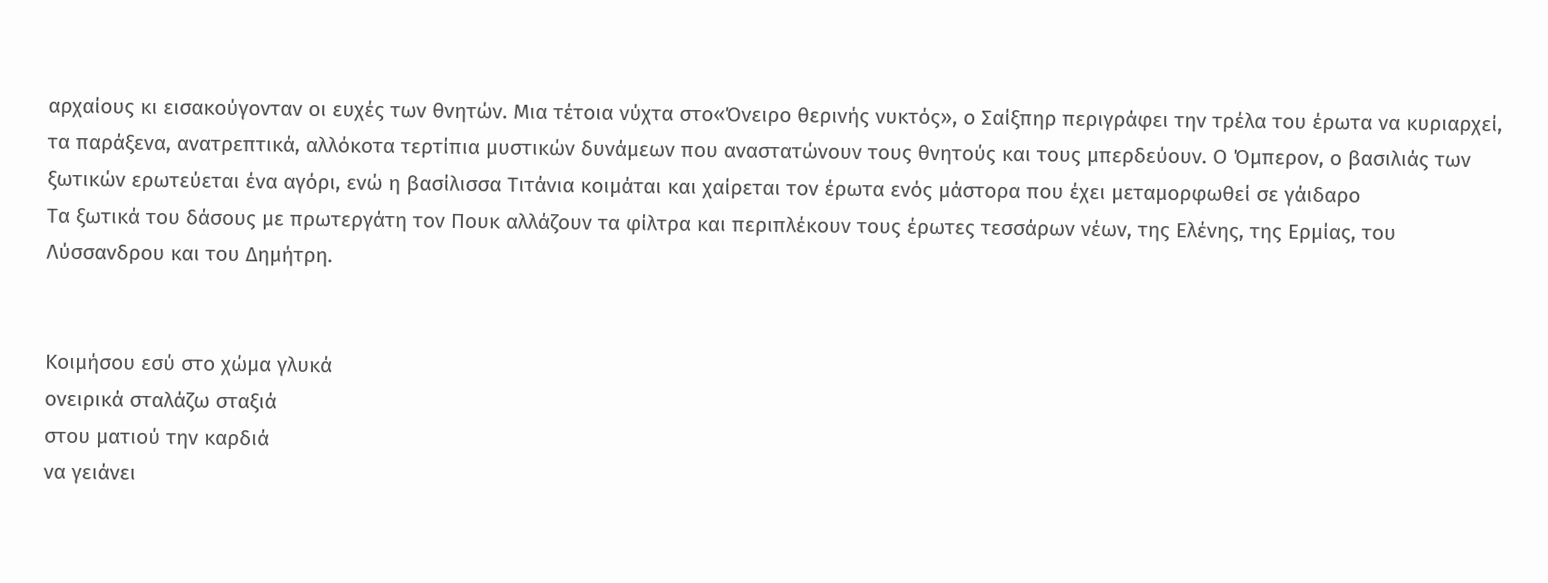αρχαίους κι εισακούγονταν οι ευχές των θνητών. Μια τέτοια νύχτα στο«Όνειρο θερινής νυκτός», ο Σαίξπηρ περιγράφει την τρέλα του έρωτα να κυριαρχεί, τα παράξενα, ανατρεπτικά, αλλόκοτα τερτίπια μυστικών δυνάμεων που αναστατώνουν τους θνητούς και τους μπερδεύουν. Ο Όμπερον, ο βασιλιάς των ξωτικών ερωτεύεται ένα αγόρι, ενώ η βασίλισσα Τιτάνια κοιμάται και χαίρεται τον έρωτα ενός μάστορα που έχει μεταμορφωθεί σε γάιδαρο
Τα ξωτικά του δάσους με πρωτεργάτη τον Πουκ αλλάζουν τα φίλτρα και περιπλέκουν τους έρωτες τεσσάρων νέων, της Ελένης, της Ερμίας, του Λύσσανδρου και του Δημήτρη.


Κοιμήσου εσύ στο χώμα γλυκά
ονειρικά σταλάζω σταξιά
στου ματιού την καρδιά
να γειάνει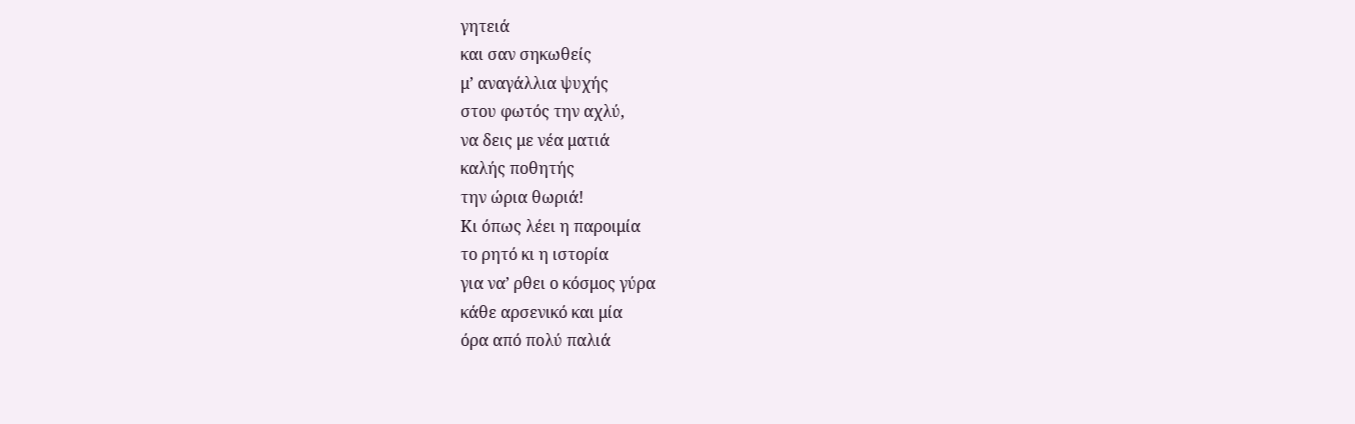γητειά
και σαν σηκωθείς
μ’ αναγάλλια ψυχής
στου φωτός την αχλύ,
να δεις με νέα ματιά
καλής ποθητής
την ώρια θωριά!
Κι όπως λέει η παροιμία
το ρητό κι η ιστορία
για να’ ρθει ο κόσμος γύρα
κάθε αρσενικό και μία
όρα από πολύ παλιά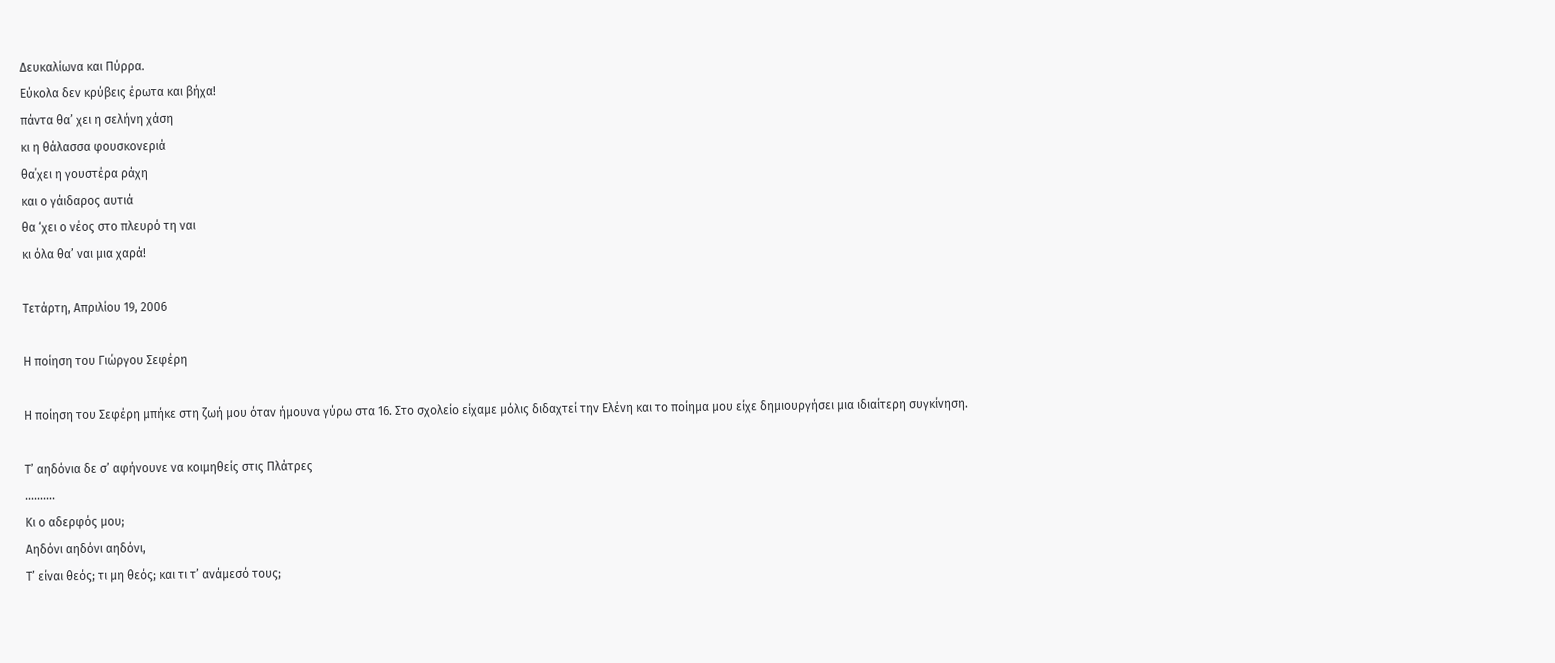Δευκαλίωνα και Πύρρα.
Εύκολα δεν κρύβεις έρωτα και βήχα!
πάντα θα’ χει η σελήνη χάση
κι η θάλασσα φουσκονεριά
θα΄χει η γουστέρα ράχη
και ο γάιδαρος αυτιά
θα ‘χει ο νέος στο πλευρό τη ναι
κι όλα θα’ ναι μια χαρά!

Τετάρτη, Απριλίου 19, 2006

Η ποίηση του Γιώργου Σεφέρη

Η ποίηση του Σεφέρη μπήκε στη ζωή μου όταν ήμουνα γύρω στα 16. Στο σχολείο είχαμε μόλις διδαχτεί την Ελένη και το ποίημα μου είχε δημιουργήσει μια ιδιαίτερη συγκίνηση.

Τ’ αηδόνια δε σ’ αφήνουνε να κοιμηθείς στις Πλάτρες
……….
Κι ο αδερφός μου;
Αηδόνι αηδόνι αηδόνι,
Τ’ είναι θεός; τι μη θεός; και τι τ’ ανάμεσό τους;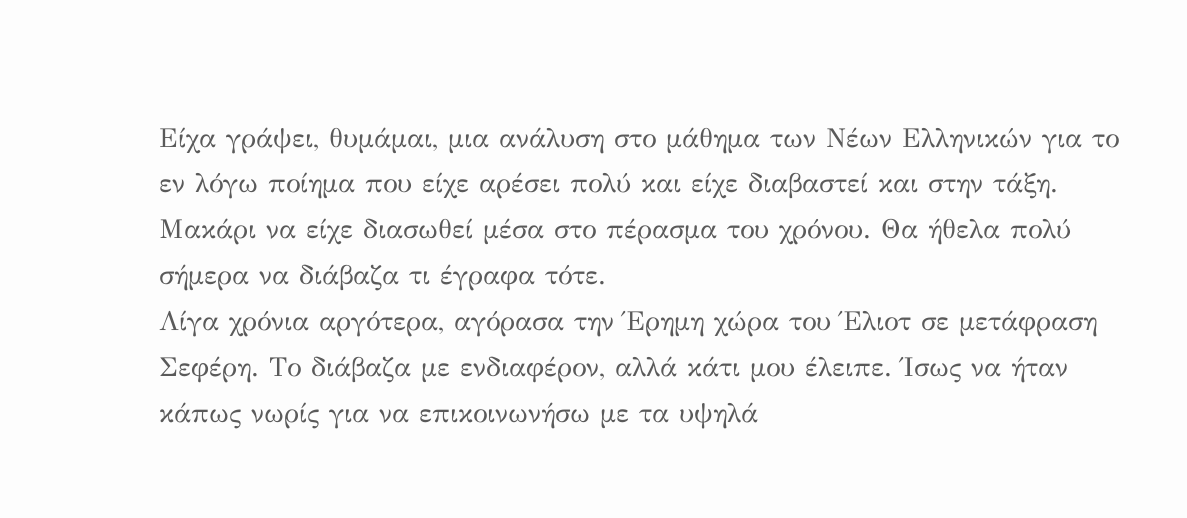Είχα γράψει, θυμάμαι, μια ανάλυση στο μάθημα των Νέων Ελληνικών για το εν λόγω ποίημα που είχε αρέσει πολύ και είχε διαβαστεί και στην τάξη. Μακάρι να είχε διασωθεί μέσα στο πέρασμα του χρόνου. Θα ήθελα πολύ σήμερα να διάβαζα τι έγραφα τότε.
Λίγα χρόνια αργότερα, αγόρασα την Έρημη χώρα του Έλιοτ σε μετάφραση Σεφέρη. Το διάβαζα με ενδιαφέρον, αλλά κάτι μου έλειπε. Ίσως να ήταν κάπως νωρίς για να επικοινωνήσω με τα υψηλά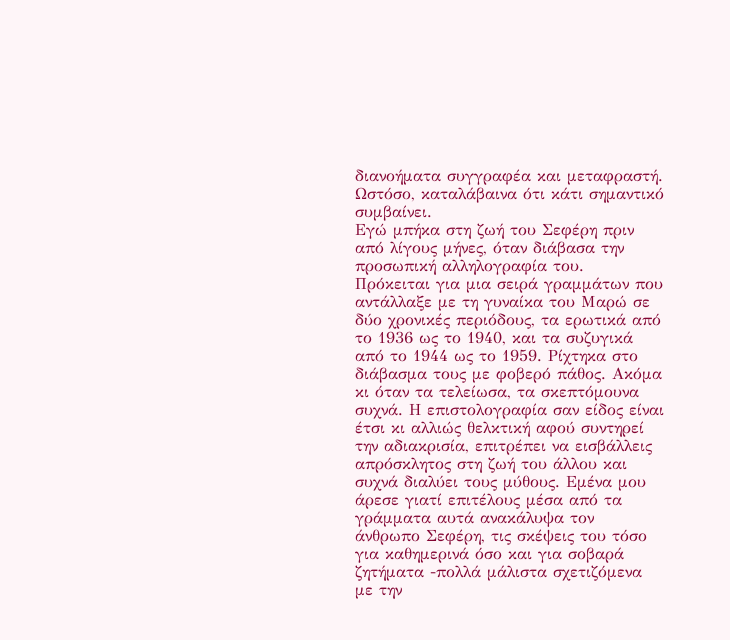διανοήματα συγγραφέα και μεταφραστή. Ωστόσο, καταλάβαινα ότι κάτι σημαντικό συμβαίνει.
Εγώ μπήκα στη ζωή του Σεφέρη πριν από λίγους μήνες, όταν διάβασα την προσωπική αλληλογραφία του. Πρόκειται για μια σειρά γραμμάτων που αντάλλαξε με τη γυναίκα του Μαρώ σε δύο χρονικές περιόδους, τα ερωτικά από το 1936 ως το 1940, και τα συζυγικά από το 1944 ως το 1959. Ρίχτηκα στο διάβασμα τους με φοβερό πάθος. Ακόμα κι όταν τα τελείωσα, τα σκεπτόμουνα συχνά. Η επιστολογραφία σαν είδος είναι έτσι κι αλλιώς θελκτική αφού συντηρεί την αδιακρισία, επιτρέπει να εισβάλλεις απρόσκλητος στη ζωή του άλλου και συχνά διαλύει τους μύθους. Εμένα μου άρεσε γιατί επιτέλους μέσα από τα γράμματα αυτά ανακάλυψα τον άνθρωπο Σεφέρη, τις σκέψεις του τόσο για καθημερινά όσο και για σοβαρά ζητήματα -πολλά μάλιστα σχετιζόμενα με την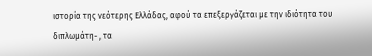ιστορία της νεότερης Ελλάδας, αφού τα επεξεργάζεται με την ιδιότητα του διπλωμάτη- , τα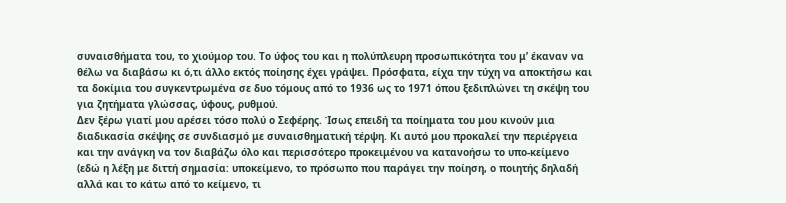συναισθήματα του, το χιούμορ του. Το ύφος του και η πολύπλευρη προσωπικότητα του μ’ έκαναν να θέλω να διαβάσω κι ό,τι άλλο εκτός ποίησης έχει γράψει. Πρόσφατα, είχα την τύχη να αποκτήσω και τα δοκίμια του συγκεντρωμένα σε δυο τόμους από το 1936 ως το 1971 όπου ξεδιπλώνει τη σκέψη του για ζητήματα γλώσσας, ύφους, ρυθμού.
Δεν ξέρω γιατί μου αρέσει τόσο πολύ ο Σεφέρης. Ίσως επειδή τα ποίηματα του μου κινούν μια διαδικασία σκέψης σε συνδιασμό με συναισθηματική τέρψη. Κι αυτό μου προκαλεί την περιέργεια και την ανάγκη να τον διαβάζω όλο και περισσότερο προκειμένου να κατανοήσω το υπο-κείμενο (εδώ η λέξη με διττή σημασία: υποκείμενο, το πρόσωπο που παράγει την ποίηση, ο ποιητής δηλαδή αλλά και το κάτω από το κείμενο, τι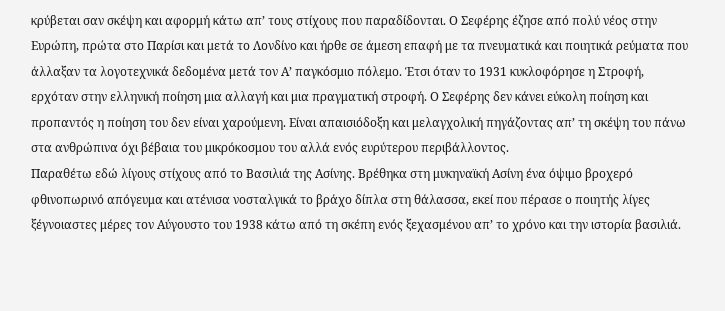κρύβεται σαν σκέψη και αφορμή κάτω απ’ τους στίχους που παραδίδονται. Ο Σεφέρης έζησε από πολύ νέος στην Ευρώπη, πρώτα στο Παρίσι και μετά το Λονδίνο και ήρθε σε άμεση επαφή με τα πνευματικά και ποιητικά ρεύματα που άλλαξαν τα λογοτεχνικά δεδομένα μετά τον Α’ παγκόσμιο πόλεμο. Έτσι όταν το 1931 κυκλοφόρησε η Στροφή, ερχόταν στην ελληνική ποίηση μια αλλαγή και μια πραγματική στροφή. Ο Σεφέρης δεν κάνει εύκολη ποίηση και προπαντός η ποίηση του δεν είναι χαρούμενη. Είναι απαισιόδοξη και μελαγχολική πηγάζοντας απ’ τη σκέψη του πάνω στα ανθρώπινα όχι βέβαια του μικρόκοσμου του αλλά ενός ευρύτερου περιβάλλοντος.
Παραθέτω εδώ λίγους στίχους από το Βασιλιά της Ασίνης. Βρέθηκα στη μυκηναϊκή Ασίνη ένα όψιμο βροχερό φθινοπωρινό απόγευμα και ατένισα νοσταλγικά το βράχο δίπλα στη θάλασσα, εκεί που πέρασε ο ποιητής λίγες ξέγνοιαστες μέρες τον Αύγουστο του 1938 κάτω από τη σκέπη ενός ξεχασμένου απ’ το χρόνο και την ιστορία βασιλιά.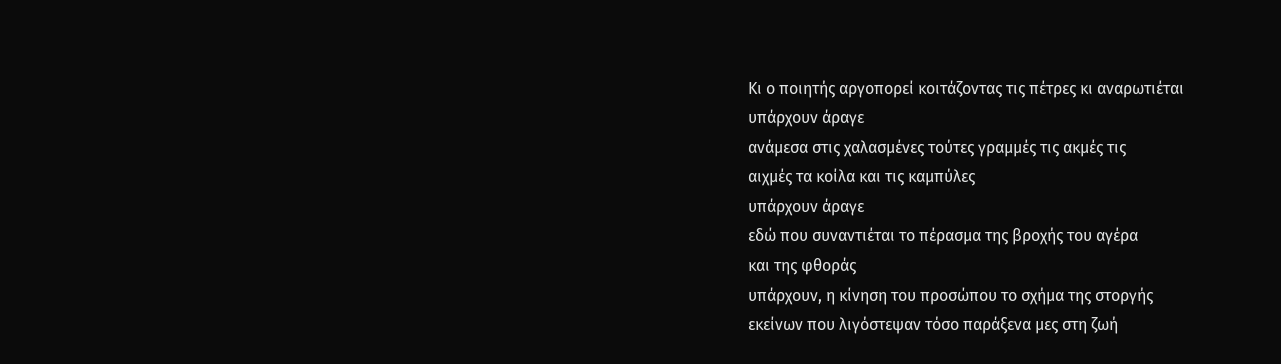Κι ο ποιητής αργοπορεί κοιτάζοντας τις πέτρες κι αναρωτιέται
υπάρχουν άραγε
ανάμεσα στις χαλασμένες τούτες γραμμές τις ακμές τις
αιχμές τα κοίλα και τις καμπύλες
υπάρχουν άραγε
εδώ που συναντιέται το πέρασμα της βροχής του αγέρα
και της φθοράς
υπάρχουν, η κίνηση του προσώπου το σχήμα της στοργής
εκείνων που λιγόστεψαν τόσο παράξενα μες στη ζωή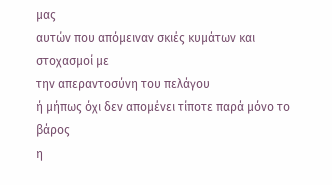μας
αυτών που απόμειναν σκιές κυμάτων και στοχασμοί με
την απεραντοσύνη του πελάγου
ή μήπως όχι δεν απομένει τίποτε παρά μόνο το βάρος
η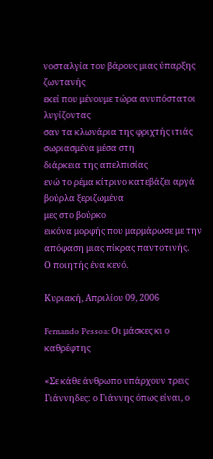νοσταλγία του βάρους μιας ύπαρξης ζωντανής
εκεί που μένουμε τώρα ανυπόστατοι λυγίζοντας
σαν τα κλωνάρια της φριχτής ιτιάς σωριασμένα μέσα στη
διάρκεια της απελπισίας
ενώ το ρέμα κίτρινο κατεβάζει αργά βούρλα ξεριζωμένα
μες στο βούρκο
εικόνα μορφής που μαρμάρωσε με την απόφαση μιας πίκρας παντοτινής.
Ο ποιητής ένα κενό.

Κυριακή, Απριλίου 09, 2006

Fernando Pessoa: Οι μάσκες κι ο καθρέφτης

«Σε κάθε άνθρωπο υπάρχουν τρεις Γιάννηδες: ο Γιάννης όπως είναι, ο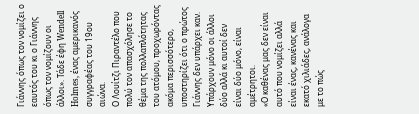Γιάννης όπως τον νομίζει ο εαυτός του κι ο Γιάννης όπως τον νομίζουν οι άλλοι». Τάδε έφη Wendell Holmes, ένας αμερικανός συγγραφέας του 19ου αιώνα.
Ο Λουίτζι Πιραντέλο που πολύ τον απασχόλησε το θέμα της πολλαπλότητας του ατόμου, προχωρόντας ακόμα περισσότερο, υποστηρίζει ότι ο πρώτος Γιάννης δεν υπάρχει καν. Υπάρχουν μόνο οι άλλοι δύο αλλά κι αυτοί δεν είναι δύο μόνο, είναι αμέτρητοι.
«Ο καθένας μας δεν είναι αυτό που νομίζει αλλά είναι ένας, κανένας και εκατό χιλιάδες, ανάλογα με το πώς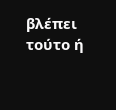βλέπει τούτο ή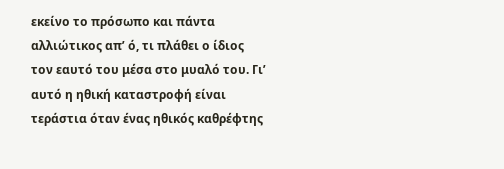εκείνο το πρόσωπο και πάντα αλλιώτικος απ’ ό, τι πλάθει ο ίδιος τον εαυτό του μέσα στο μυαλό του. Γι’ αυτό η ηθική καταστροφή είναι τεράστια όταν ένας ηθικός καθρέφτης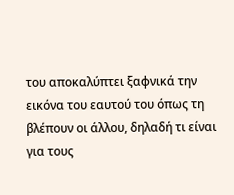του αποκαλύπτει ξαφνικά την εικόνα του εαυτού του όπως τη βλέπουν οι άλλου, δηλαδή τι είναι για τους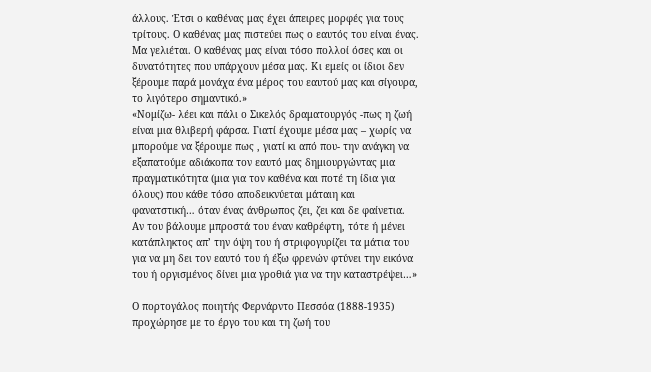άλλους. Έτσι ο καθένας μας έχει άπειρες μορφές για τους τρίτους. Ο καθένας μας πιστεύει πως ο εαυτός του είναι ένας. Μα γελιέται. Ο καθένας μας είναι τόσο πολλοί όσες και οι δυνατότητες που υπάρχουν μέσα μας. Κι εμείς οι ίδιοι δεν ξέρουμε παρά μονάχα ένα μέρος του εαυτού μας και σίγουρα, το λιγότερο σημαντικό.»
«Νομίζω- λέει και πάλι ο Σικελός δραματουργός -πως η ζωή είναι μια θλιβερή φάρσα. Γιατί έχουμε μέσα μας – χωρίς να μπορούμε να ξέρουμε πως , γιατί κι από που- την ανάγκη να εξαπατούμε αδιάκοπα τον εαυτό μας δημιουργώντας μια πραγματικότητα (μια για τον καθένα και ποτέ τη ίδια για όλους) που κάθε τόσο αποδεικνύεται μάταιη και φανατστική… όταν ένας άνθρωπος ζει, ζει και δε φαίνετια. Αν του βάλουμε μπροστά του έναν καθρέφτη, τότε ή μένει κατάπληκτος απ’ την όψη του ή στριφογυρίζει τα μάτια του για να μη δει τον εαυτό του ή έξω φρενών φτύνει την εικόνα του ή οργισμένος δίνει μια γροθιά για να την καταστρέψει…»

Ο πορτογάλος ποιητής Φερνάρντο Πεσσόα (1888-1935) προχώρησε με το έργο του και τη ζωή του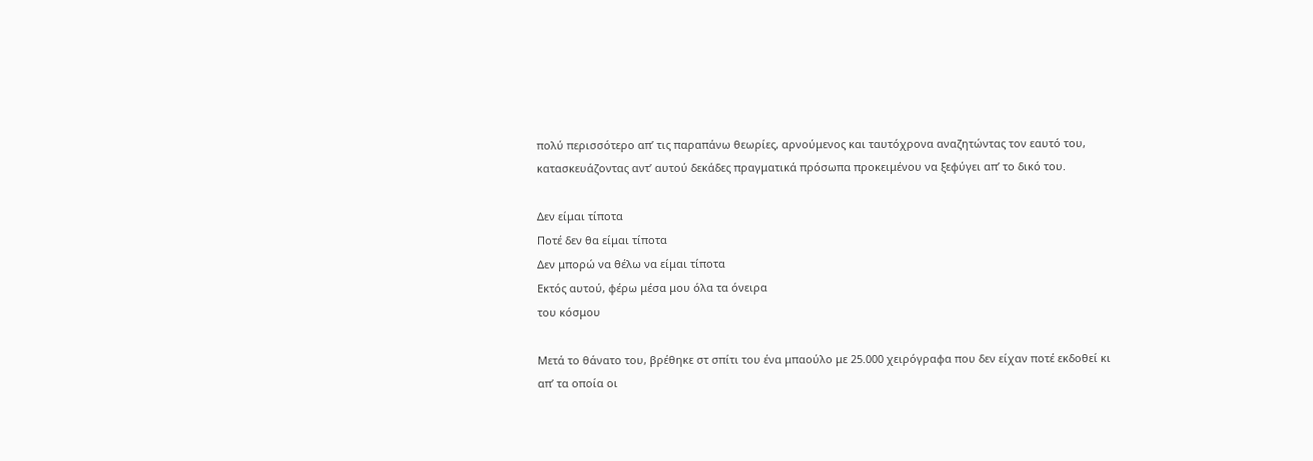πολύ περισσότερο απ’ τις παραπάνω θεωρίες, αρνούμενος και ταυτόχρονα αναζητώντας τον εαυτό του, κατασκευάζοντας αντ’ αυτού δεκάδες πραγματικά πρόσωπα προκειμένου να ξεφύγει απ’ το δικό του.

Δεν είμαι τίποτα
Ποτέ δεν θα είμαι τίποτα
Δεν μπορώ να θέλω να είμαι τίποτα
Εκτός αυτού, φέρω μέσα μου όλα τα όνειρα
του κόσμου

Μετά το θάνατο του, βρέθηκε στ σπίτι του ένα μπαούλο με 25.000 χειρόγραφα που δεν είχαν ποτέ εκδοθεί κι απ’ τα οποία οι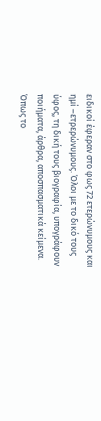ειδικοί έφεραν στο φως 72 ετερώνυμους και ημί –ετρερώνυμους. Όλοι με το δικό τους ύφος, τη δική τους βιογραφία, υπογράφουν ποιήματα, άρθρα, αποσπασματικά κείμενα. Όπως το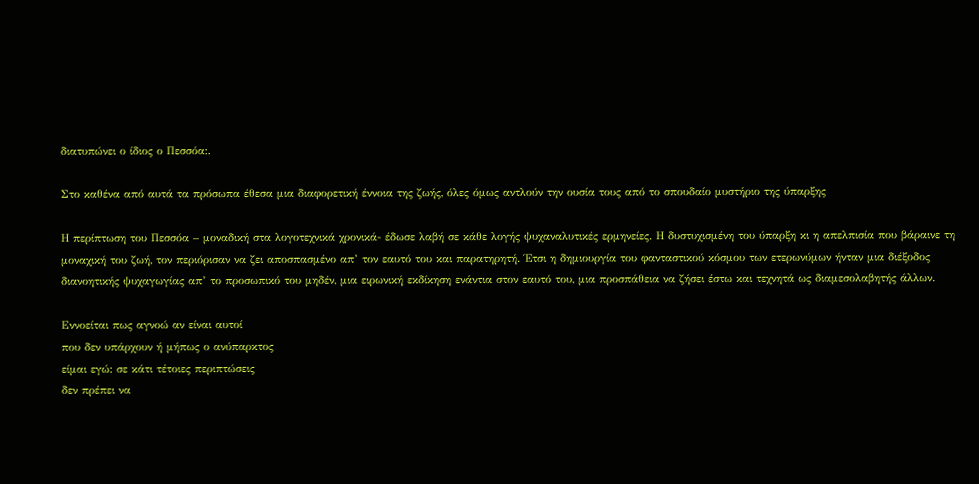διατυπώνει ο ίδιος ο Πεσσόα:.

Στο καθένα από αυτά τα πρόσωπα έθεσα μια διαφορετική έννοια της ζωής, όλες όμως αντλούν την ουσία τους από το σπουδαίο μυστήριο της ύπαρξης

Η περίπτωση του Πεσσόα – μοναδική στα λογοτεχνικά χρονικά- έδωσε λαβή σε κάθε λογής ψυχαναλυτικές ερμηνείες. Η δυστυχισμένη του ύπαρξη κι η απελπισία που βάραινε τη μοναχική του ζωή, τον περιόρισαν να ζει αποσπασμένο απ’ τον εαυτό του και παρατηρητή. Έτσι η δημιουργία του φανταστικού κόσμου των ετερωνύμων ήνταν μια διέξοδος διανοητικής ψυχαγωγίας απ’ το προσωπικό του μηδέν, μια ειρωνική εκδίκηση ενάντια στον εαυτό του, μια προσπάθεια να ζήσει έστω και τεχνητά ως διαμεσολαβητής άλλων.

Εννοείται πως αγνοώ αν είναι αυτοί
που δεν υπάρχουν ή μήπως ο ανύπαρκτος
είμαι εγώ: σε κάτι τέτοιες περιπτώσεις
δεν πρέπει να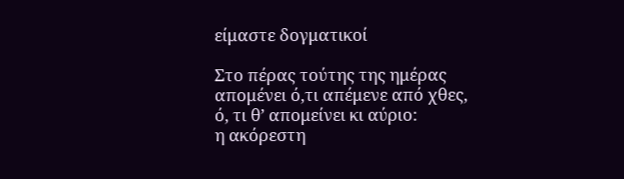είμαστε δογματικοί

Στο πέρας τούτης της ημέρας
απομένει ό,τι απέμενε από χθες,
ό, τι θ’ απομείνει κι αύριο:
η ακόρεστη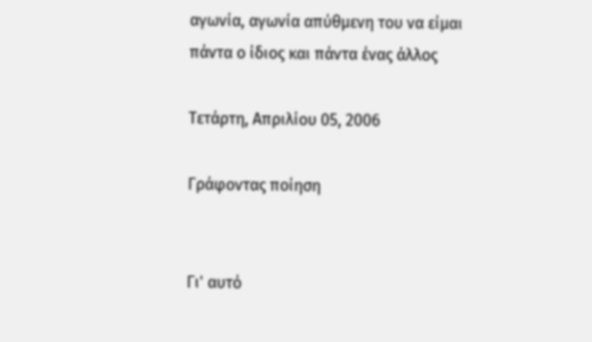αγωνία, αγωνία απύθμενη του να είμαι
πάντα ο ίδιος και πάντα ένας άλλος

Τετάρτη, Απριλίου 05, 2006

Γράφοντας ποίηση


Γι' αυτό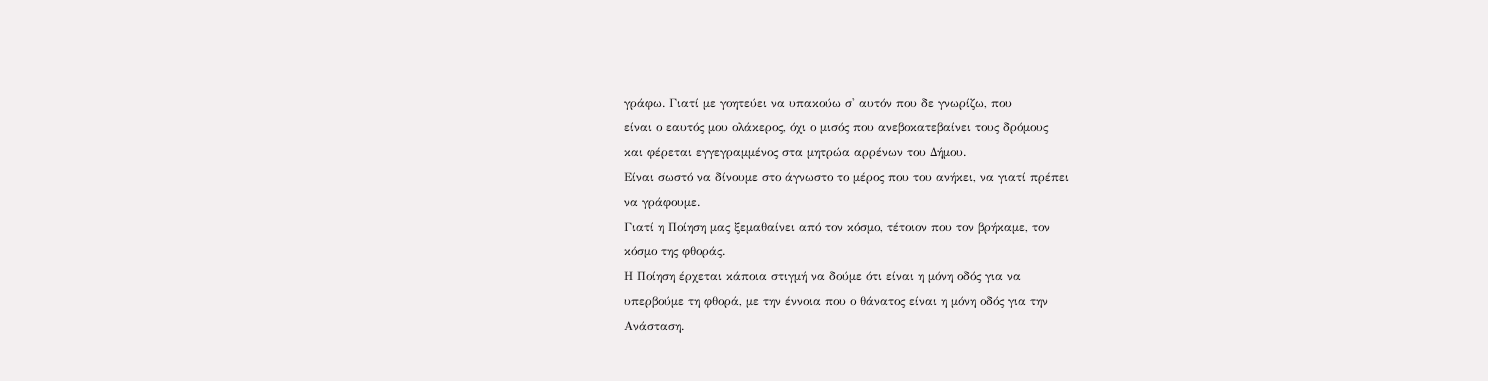γράφω. Γιατί με γοητεύει να υπακούω σ' αυτόν που δε γνωρίζω, που
είναι ο εαυτός μου ολάκερος, όχι ο μισός που ανεβοκατεβαίνει τους δρόμους
και φέρεται εγγεγραμμένος στα μητρώα αρρένων του Δήμου.
Είναι σωστό να δίνουμε στο άγνωστο το μέρος που του ανήκει, να γιατί πρέπει
να γράφουμε.
Γιατί η Ποίηση μας ξεμαθαίνει από τον κόσμο, τέτοιον που τον βρήκαμε, τον
κόσμο της φθοράς.
Η Ποίηση έρχεται κάποια στιγμή να δούμε ότι είναι η μόνη οδός για να
υπερβούμε τη φθορά, με την έννοια που ο θάνατος είναι η μόνη οδός για την
Ανάσταση.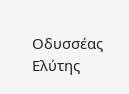Οδυσσέας Ελύτης